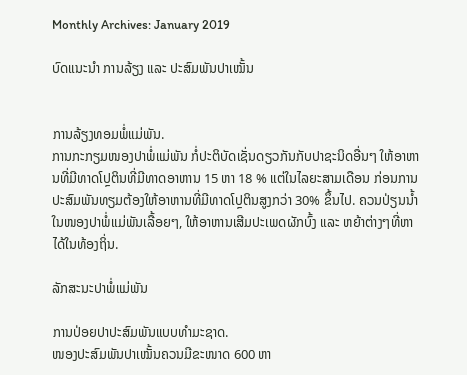Monthly Archives: January 2019

ບົດແນະນຳ ການລ້ຽງ ແລະ ປະສົມພັນປາເໝັ້ນ


ການລ້ຽງທອມພໍ່ແມ່ພັນ.
ການກະກຽມໜອງປາພໍ່ແມ່ພັນ ກໍ່ປະຕິບັດເຊັ່ນດຽວກັນກັບປາຊະນິດອື່ນໆ ໃຫ້ອາຫານທີ່ມີທາດໂປຼຕິນທີ່ມີທາດອາຫານ 15 ຫາ 18 % ແຕ່ໃນໄລຍະສາມເດືອນ ກ່ອນການປະສົມພັນທຽມຕ້ອງໃຫ້ອາຫານທີ່ມີທາດໂປຼຕິນສູງກວ່າ 30% ຂຶ້ນໄປ. ຄວນປ່ຽນນ້ຳໃນໜອງປາພໍ່ແມ່ພັນເລື້ອຍໆ, ໃຫ້ອາຫານເສີມປະເພດຜັກບົ້ງ ແລະ ຫຍ້າຕ່າງໆທີ່ຫາໄດ້ໃນທ້ອງຖິ່ນ.

ລັກສະນະປາພໍ່ແມ່ພັນ

ການປ່ອຍປາປະສົມພັນແບບທຳມະຊາດ.
ໜອງປະສົມພັນປາເໝັ້ນຄວນມີຂະໜາດ 600 ຫາ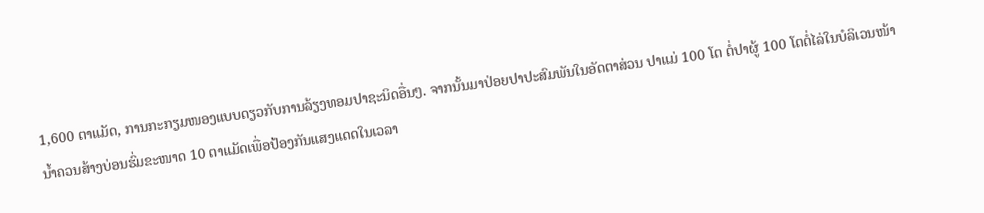1,600 ຕາແມັດ, ການກະກຽມໜອງແບບດຽວກັບການລ້ຽງທອມປາຊະນິດອື່ນໆ. ຈາກນັ້ນມາປ່ອຍປາປະສົມພັນໃນອັດຕາສ່ວນ ປາແມ່ 100 ໂຕ ຕໍ່ປາຜູ້ 100 ໂຕຕໍ່ໄລ່ໃນບໍລິເວນໜ້ານ້ຳຄວນສ້າງບ່ອນຮົ່ມຂະໜາດ 10 ຕາແມັດເພື່ອປ້ອງກັນແສງແດດໃນເວລາ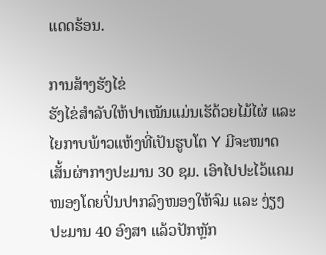ແດດຮ້ອນ.

ການສ້າງຮັງໄຂ່
ຮັງໄຂ່ສຳລັບໃຫ້ປາເໝັນແມ່ນເຮັດ້ວຍໄມ້ໄຜ່ ແລະ ໄຍກາບພ້າວແຫ້ງທີ່ເປັນຮູບໂຕ Y ມີຈະໜາດເສັ້ນຜ່າກາງປະມານ 30 ຊມ. ເອົາໄປປະໄວ້ແຄມໜອງໂດຍປິ່ນປາກລົງໜອງໃຫ້ຈົມ ແລະ ງ່ຽງປະມານ 40 ອົງສາ ແລ້ວປັກຫຼັກ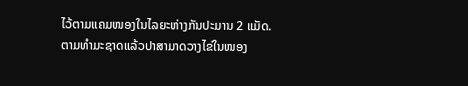ໄວ້ຕາມແຄມໜອງໃນໄລຍະຫ່າງກັນປະມານ 2 ແມັດ.
ຕາມທຳມະຊາດແລ້ວປາສາມາດວາງໄຂ່ໃນໜອງ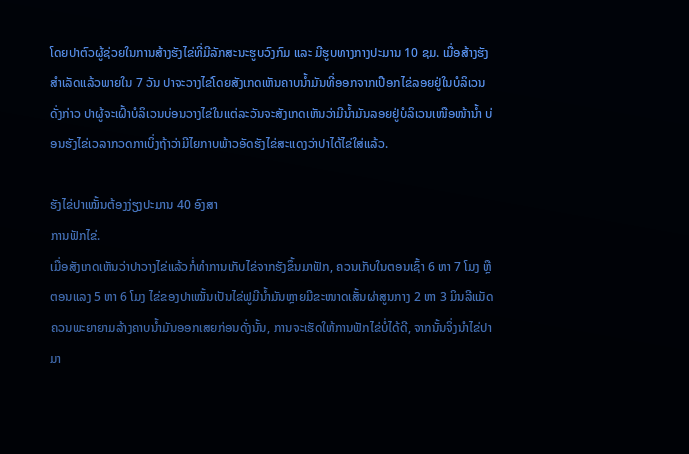ໂດຍປາຕົວຜູ້ຊ່ວຍໃນການສ້າງຮັງໄຂ່ທີ່ມີລັກສະນະຮູບວົງກົມ ແລະ ມີຮູບທາງກາງປະມານ 10 ຊມ. ເມື່ອສ້າງຮັງສຳເລັດແລ້ວພາຍໃນ 7 ວັນ ປາຈະວາງໄຂ່ໂດຍສັງເກດເຫັນຄາບນ້ຳມັນທີ່ອອກຈາກເປືອກໄຂ່ລອຍຢູ່ໃນບໍລິເວນດັ່ງກ່າວ ປາຜູ້ຈະເຝົ້າບໍລິເວນບ່ອນວາງໄຂ່ໃນແຕ່ລະວັນຈະສັງເກດເຫັນວ່າມີນ້ຳມັນລອຍຢູ່ບໍລິເວນເໜືອໜ້ານ້ຳ ບ່ອນຮັງໄຂ່ເວລາກວດກາເບິ່ງຖ້າວ່າມີໄຍກາບພ້າວອັດຮັງໄຂ່ສະແດງວ່າປາໄດ້ໄຂ່ໃສ່ແລ້ວ.

ຮັງໄຂ່ປາເໝັ້ນຕ້ອງງ່ຽງປະມານ 40 ອົງສາ
ການຟັກໄຂ່.
ເມື່ອສັງເກດເຫັນວ່າປາວາງໄຂ່ແລ້ວກໍ່ທຳການເກັບໄຂ່ຈາກຮັງຂຶ້ນມາຟັກ, ຄວນເກັບໃນຕອນເຊົ້າ 6 ຫາ 7 ໂມງ ຫຼື ຕອນແລງ 5 ຫາ 6 ໂມງ ໄຂ່ຂອງປາເໝັ້ນເປັນໄຂ່ຟູມີນ້ຳມັນຫຼາຍມີຂະໜາດເສັ້ນຜ່າສູນກາງ 2 ຫາ 3 ມິນລີແມັດ ຄວນພະຍາຍາມລ້າງຄາບນ້ຳມັນອອກເສຍກ່ອນດັ່ງນັ້ນ, ການຈະເຮັດໃຫ້ການຟັກໄຂ່ບໍ່ໄດ້ດີ, ຈາກນັ້ນຈິ່ງນຳໄຂ່ປາມາ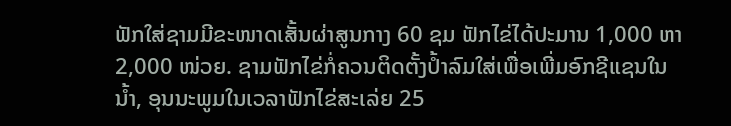ຟັກໃສ່ຊາມມີຂະໜາດເສັ້ນຜ່າສູນກາງ 60 ຊມ ຟັກໄຂ່ໄດ້ປະມານ 1,000 ຫາ 2,000 ໜ່ວຍ. ຊາມຟັກໄຂ່ກໍ່ຄວນຕິດຕັ້ງປໍ້າລົມໃສ່ເພື່ອເພີ່ມອົກຊີແຊນໃນນໍ້າ, ອຸນນະພູມໃນເວລາຟັກໄຂ່ສະເລ່ຍ 25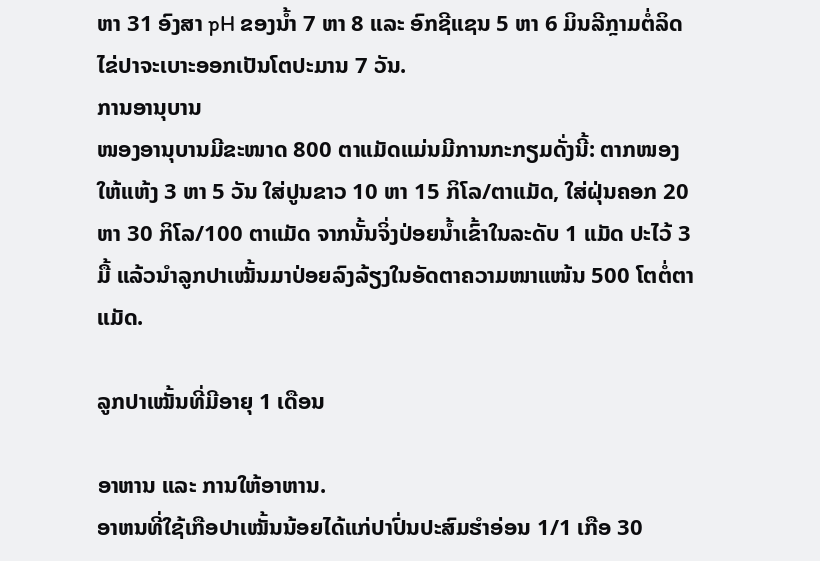ຫາ 31 ອົງສາ pH ຂອງນ້ຳ 7 ຫາ 8 ແລະ ອົກຊີແຊນ 5 ຫາ 6 ມິນລີກຼາມຕໍ່ລິດໄຂ່ປາຈະເບາະອອກເປັນໂຕປະມານ 7 ວັນ.
ການອານຸບານ
ໜອງອານຸບານມີຂະໜາດ 800 ຕາແມັດແມ່ນມີການກະກຽມດັ່ງນີ້: ຕາກໜອງໃຫ້ແຫ້ງ 3 ຫາ 5 ວັນ ໃສ່ປູນຂາວ 10 ຫາ 15 ກິໂລ/ຕາແມັດ, ໃສ່ຝຸ່ນຄອກ 20 ຫາ 30 ກິໂລ/100 ຕາແມັດ ຈາກນັ້ນຈິ່ງປ່ອຍນ້ຳເຂົ້າໃນລະດັບ 1 ແມັດ ປະໄວ້ 3 ມື້ ແລ້ວນຳລູກປາເໝັ້ນມາປ່ອຍລົງລ້ຽງໃນອັດຕາຄວາມໜາແໜ້ນ 500 ໂຕຕໍ່ຕາແມັດ.

ລູກປາເໝັ້ນທີ່ມີອາຍຸ 1 ເດືອນ

ອາຫານ ແລະ ການໃຫ້ອາຫານ.
ອາຫນທີ່ໃຊ້ເກືອປາເໝັ້ນນ້ອຍໄດ້ແກ່ປາປົ່ນປະສົມຮຳອ່ອນ 1/1 ເກືອ 30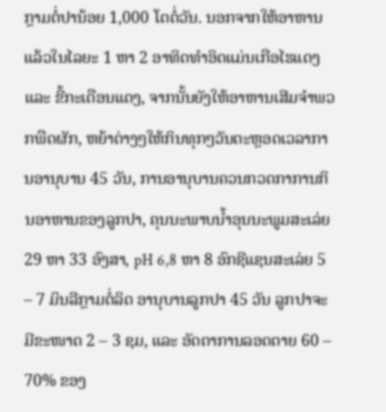ກຼາມຕໍ່ປານ້ອຍ 1,000 ໂຕຕໍ່ວັນ. ນອກຈາກໃຫ້ອາຫານແລ້ວໃນໄລຍະ 1 ຫາ 2 ອາທິດທຳອິດແມ່ນເກືອໄຮແດງ ແລະ ຂີ້ກະເດືອນແດງ, ຈາກນັ້ນຍັງໃຫ້ອາຫານເສີມຈຳພວກພືດຜັກ, ຫຍ້າຕ່າງໆໃຫ້ກິນທຸກໆວັນຕະຫຼອດເວລາການອານຸບານ 45 ວັນ, ການອານຸບານຄວນກວດກາການກິນອາຫານຂອງລູກປາ, ຄຸນນະພາບນ້ຳອຸນນະພູມສະເລ່ຍ 29 ຫາ 33 ອົງສາ, pH 6,8 ຫາ 8 ອົກຊີແຊນສະເລ່ຍ 5 – 7 ມິນລີກຼາມຕໍ່ລິດ ອານຸບານລູກປາ 45 ວັນ ລູກປາຈະມີຂະໜາດ 2 – 3 ຊມ, ແລະ ອັດຕາການລອດຕາຍ 60 – 70% ຂອງ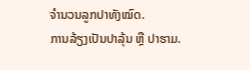ຈຳນວນລູກປາທັງໝົດ.
ການລ້ຽງເປັນປາລຸ້ນ ຫຼື ປາຮາມ.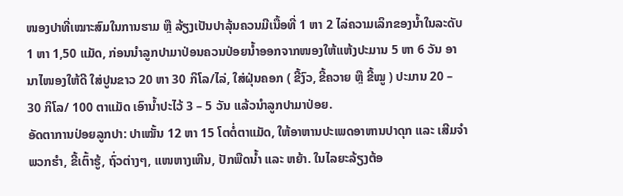ໜອງປາທີ່ເໝາະສົມໃນການຮາມ ຫຼື ລ້ຽງເປັນປາລຸ້ນຄວນມີເນື້ອທີ່ 1 ຫາ 2 ໄລ່ຄວາມເລິກຂອງນ້ຳໃນລະດັບ 1 ຫາ 1,50 ແມັດ, ກ່ອນນຳລູກປາມາປ່ອນຄວນປ່ອຍນ້ຳອອກຈາກໜອງໃຫ້ແຫ້ງປະມານ 5 ຫາ 6 ວັນ ອານາໄໜອງໃຫ້ດີ ໃສ່ປູນຂາວ 20 ຫາ 30 ກິໂລ/ໄລ່, ໃສ່ຝຸ່ນຄອກ ( ຂີ້ງົວ, ຂີ້ຄວາຍ ຫຼື ຂີ້ໝູ ) ປະມານ 20 – 30 ກິໂລ/ 100 ຕາແມັດ ເອົານ້ຳປະໄວ້ 3 – 5 ວັນ ແລ້ວນຳລູກປາມາປ່ອຍ.
ອັດຕາການປ່ອຍລູກປາ: ປາເໝັ້ນ 12 ຫາ 15 ໂຕຕໍ່ຕາແມັດ, ໃຫ້ອາຫານປະເພດອາຫານປາດຸກ ແລະ ເສີມຈຳພວກຮຳ, ຂີ້ເຕົ້າຮູ້, ຖົ່ວຕ່າງໆ, ແໜຫາງເຫີນ, ປັກພືດນ້ຳ ແລະ ຫຍ້າ. ໃນໄລຍະລ້ຽງຕ້ອ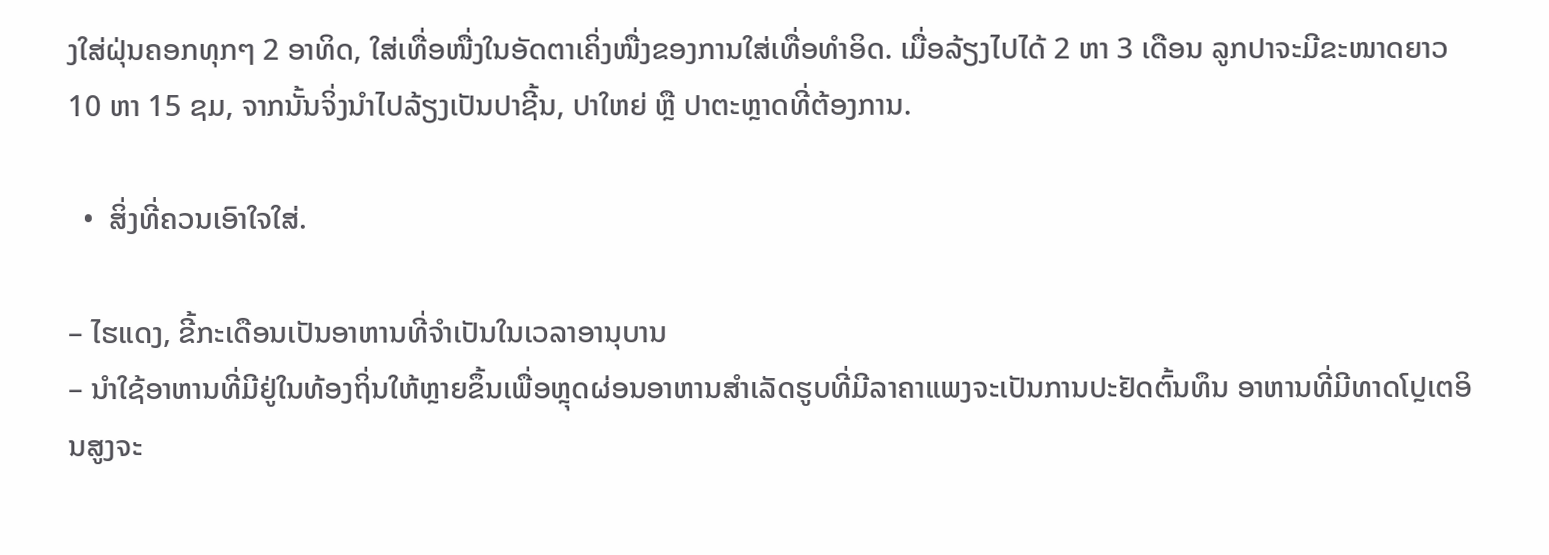ງໃສ່ຝຸ່ນຄອກທຸກໆ 2 ອາທິດ, ໃສ່ເທື່ອໜື່ງໃນອັດຕາເຄິ່ງໜື່ງຂອງການໃສ່ເທື່ອທຳອິດ. ເມື່ອລ້ຽງໄປໄດ້ 2 ຫາ 3 ເດືອນ ລູກປາຈະມີຂະໜາດຍາວ 10 ຫາ 15 ຊມ, ຈາກນັ້ນຈິ່ງນຳໄປລ້ຽງເປັນປາຊີ້ນ, ປາໃຫຍ່ ຫຼື ປາຕະຫຼາດທີ່ຕ້ອງການ.

  •  ສິ່ງທີ່ຄວນເອົາໃຈໃສ່.

– ໄຮແດງ, ຂີ້ກະເດືອນເປັນອາຫານທີ່ຈຳເປັນໃນເວລາອານຸບານ
– ນຳໃຊ້ອາຫານທີ່ມີຢູ່ໃນທ້ອງຖິ່ນໃຫ້ຫຼາຍຂຶ້ນເພື່ອຫຼຸດຜ່ອນອາຫານສຳເລັດຮູບທີ່ມີລາຄາແພງຈະເປັນການປະຢັດຕົ້ນທຶນ ອາຫານທີ່ມີທາດໂປຼເຕອິນສູງຈະ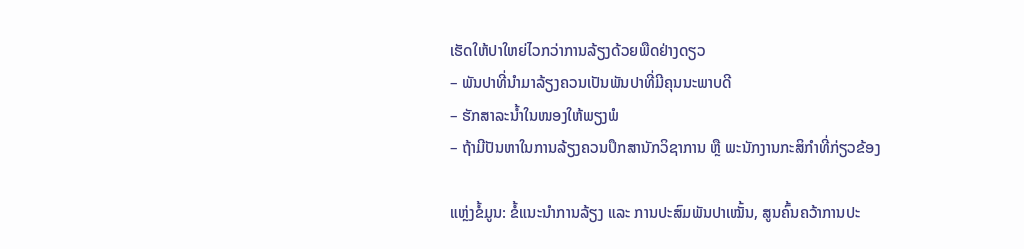ເຮັດໃຫ້ປາໃຫຍ່ໄວກວ່າການລ້ຽງດ້ວຍພືດຢ່າງດຽວ
– ພັນປາທີ່ນຳມາລ້ຽງຄວນເປັນພັນປາທີ່ມີຄຸນນະພາບດີ
– ຮັກສາລະນ້ຳໃນໜອງໃຫ້ພຽງພໍ
– ຖ້າມີປັນຫາໃນການລ້ຽງຄວນປຶກສານັກວິຊາການ ຫຼື ພະນັກງານກະສິກຳທີ່ກ່ຽວຂ້ອງ

ແຫຼ່ງຂໍ້ມູນ: ຂໍ້ແນະນຳການລ້ຽງ ແລະ ການປະສົມພັນປາເໝັ້ນ, ສູນຄົ້ນຄວ້າການປະ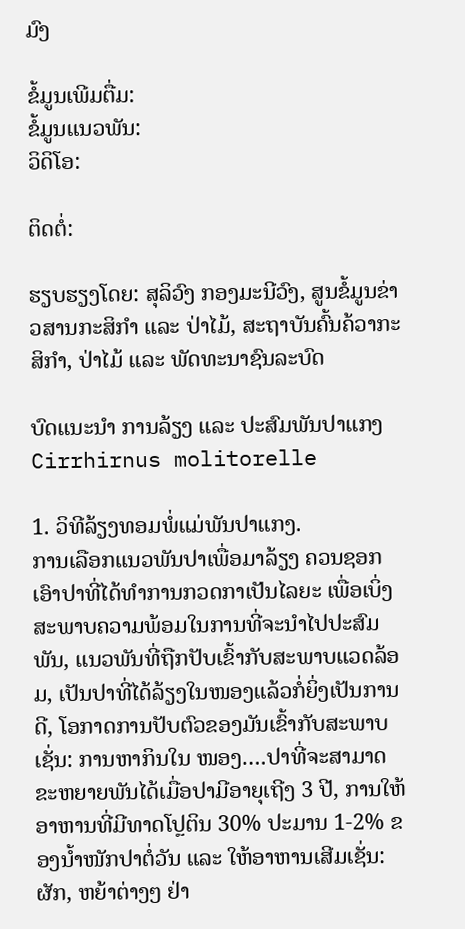ມົງ

ຂໍ້ມູນເພີມຕື່ມ:
ຂໍ້ມູນແນວພັນ:
ວິດິໂອ:

ຕິດຕໍ່:

ຮຽບຮຽງໂດຍ: ສຸລິວົງ ກອງມະນີວົງ, ສູນຂໍ້ມູນຂ່າວສານກະສິກຳ ແລະ ປ່າໄມ້, ສະຖາບັນຄົ້ນຄ້ວາກະສິກຳ, ປ່າໄມ້ ແລະ ພັດທະນາຊົນລະບົດ

ບົດແນະນຳ ການລ້ຽງ ແລະ ປະສົມພັນປາແກງ Cirrhirnus molitorelle

1. ວິທີລ້ຽງທອມພໍ່ແມ່ພັນປາແກງ.
ການເລືອກແນວພັນປາເພື່ອມາລ້ຽງ ຄວນຊອກເອົາປາທີ່ໄດ້ທຳການກວດກາເປັນໄລຍະ ເພື່ອເບິ່ງສະພາບຄວາມພ້ອມໃນການທີ່ຈະນຳໄປປະສົມພັນ, ແນວພັນທີ່ຖືກປັບເຂົ້າກັບສະພາບແວດລ້ອມ, ເປັນປາທີ່ໄດ້ລ້ຽງໃນໜອງແລ້ວກໍ່ຍິ່ງເປັນການດີ, ໂອກາດການປັບຕົວຂອງມັນເຂົ້າກັບສະພາບເຊັ່ນ: ການຫາກິນໃນ ໜອງ….ປາທີ່ຈະສາມາດຂະຫຍາຍພັນໄດ້ເມື່ອປາມີອາຍຸເຖີງ 3 ປີ, ການໃຫ້ອາຫານທີ່ມີທາດໂປຼຕິນ 30% ປະມານ 1-2% ຂອງນ້ຳໜັກປາຕໍ່ວັນ ແລະ ໃຫ້ອາຫານເສີມເຊັ່ນ: ຜັກ, ຫຍ້າຕ່າງໆ ຢ່າ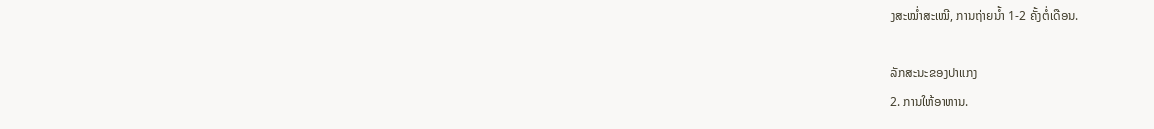ງສະໝ່ຳສະເໝີ, ການຖ່າຍນ້ຳ 1-2 ຄັ້ງຕໍ່ເດືອນ.

ລັກສະນະຂອງປາແກງ
2. ການໃຫ້ອາຫານ.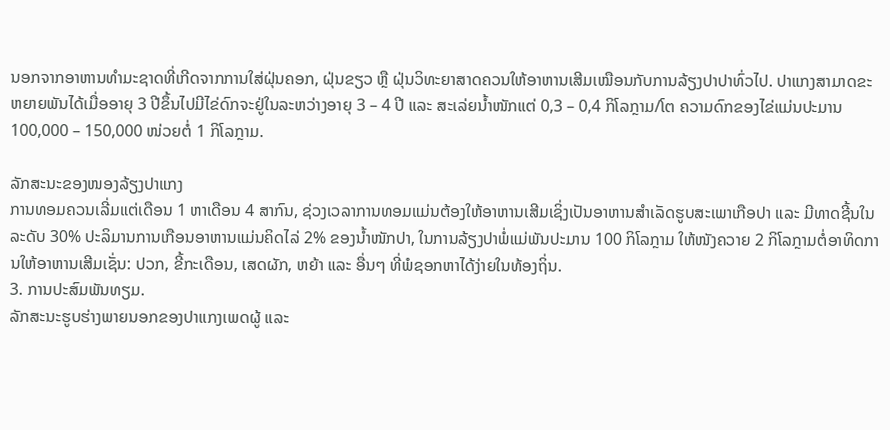ນອກຈາກອາຫານທຳມະຊາດທີ່ເກີດຈາກການໃສ່ຝຸ່ນຄອກ, ຝຸ່ນຂຽວ ຫຼື ຝຸ່ນວິທະຍາສາດຄວນໃຫ້ອາຫານເສີມເໝືອນກັບການລ້ຽງປາປາທົ່ວໄປ. ປາແກງສາມາດຂະຫຍາຍພັນໄດ້ເມື່ອອາຍຸ 3 ປີຂຶ້ນໄປມີໄຂ່ດົກຈະຢູ່ໃນລະຫວ່າງອາຍຸ 3 – 4 ປີ ແລະ ສະເລ່ຍນ້ຳໜັກແຕ່ 0,3 – 0,4 ກິໂລກຼາມ/ໂຕ ຄວາມດົກຂອງໄຂ່ແມ່ນປະມານ 100,000 – 150,000 ໜ່ວຍຕໍ່ 1 ກິໂລກຼາມ.

ລັກສະນະຂອງໜອງລ້ຽງປາແກງ
ການທອມຄວນເລີ່ມແຕ່ເດືອນ 1 ຫາເດືອນ 4 ສາກົນ, ຊ່ວງເວລາການທອມແມ່ນຕ້ອງໃຫ້ອາຫານເສີມເຊິ່ງເປັນອາຫານສຳເລັດຮູບສະເພາເກືອປາ ແລະ ມີທາດຊີ້ນໃນລະດັບ 30% ປະລິມານການເກືອນອາຫານແມ່ນຄິດໄລ່ 2% ຂອງນ້ຳໜັກປາ, ໃນການລ້ຽງປາພໍ່ແມ່ພັນປະມານ 100 ກິໂລກຼາມ ໃຫ້ໜັງຄວາຍ 2 ກິໂລກຼາມຕໍ່ອາທິດການໃຫ້ອາຫານເສີມເຊັ່ນ: ປວກ, ຂີ້ກະເດືອນ, ເສດຜັກ, ຫຍ້າ ແລະ ອື່ນໆ ທີ່ພໍຊອກຫາໄດ້ງ່າຍໃນທ້ອງຖິ່ນ.
3. ການປະສົມພັນທຽມ.
ລັກສະນະຮູບຮ່າງພາຍນອກຂອງປາແກງເພດຜູ້ ແລະ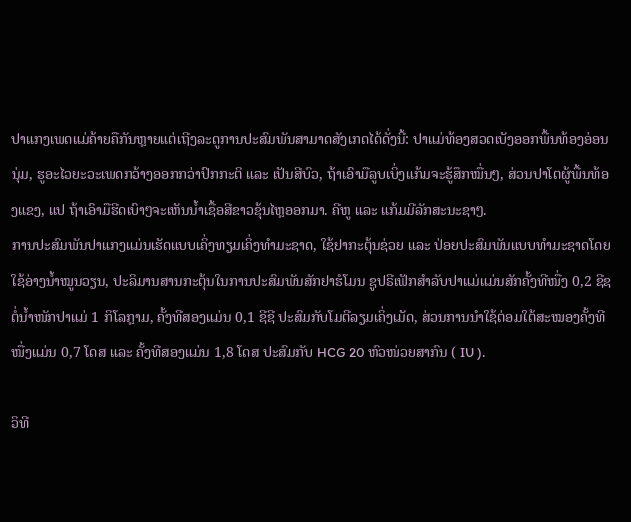ປາແກງເພດແມ່ຄ້າຍຄືກັນຫຼາຍແຕ່ເຖີງລະດູການປະສົມພັນສາມາດສັງເກດໄດ້ດັ່ງນີ້: ປາແມ່ທ້ອງສວດເບັງອອກພື້ນທ້ອງອ່ອນນຸ່ມ, ຮູອະໄວຍະວະເພດກວ້າງອອກກວ່າປົກກະຕິ ແລະ ເປັນສີບົວ, ຖ້າເອົາມືລູບເບິ່ງແກ້ມຈະຮູ້ສຶກໝື່ນໆ, ສ່ວນປາໂຕຜູ້ພື້ນທ້ອງແຂງ, ແປ ຖ້າເອົາມືຮີດເບົາໆຈະເຫັນນ້ຳເຊື້ອສີຂາວຂຸ້ນໄຫຼອອກມາ. ຄີຫູ ແລະ ແກ້ມມີລັກສະນະຊາໆ.
ການປະສົມພັນປາແກງແມ່ນເຮັດແບບເຄິ່ງທຽມເຄິ່ງທຳມະຊາດ, ໃຊ້ຢາກະຕຸ້ນຊ່ວຍ ແລະ ປ່ອຍປະສົມພັນແບບທຳມະຊາດໂດຍໃຊ້ອ່າງນ້ຳໝູນວຽນ, ປະລິມານສານກະຕຸ້ນໃນການປະສົມພັນສັກຢາຮໍໂມນ ຊູປຣີເຟັກສຳລັບປາແມ່ແມ່ນສັກຄັ້ງທີໜື່ງ 0,2 ຊີຊຕໍ່ນ້ຳໜັກປາແມ່ 1 ກິໂລກຼາມ, ຄັ້ງທີສອງແມ່ນ 0,1 ຊີຊີ ປະສົມກັບໂມຕີລຽມເຄິ່ງເມັດ, ສ່ວນການນຳໃຊ້ຕ່ອມໃຕ້ສະໝອງຄັ້ງທີໜື່ງແມ່ນ 0,7 ໂດສ ແລະ ຄັ້ງທີສອງແມ່ນ 1,8 ໂດສ ປະສົມກັບ HCG 20 ຫົວໜ່ວຍສາກົນ ( IU ).

ວິທີ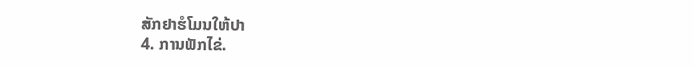ສັກຢາຮໍໂມນໃຫ້ປາ
4. ການຟັກໄຂ່.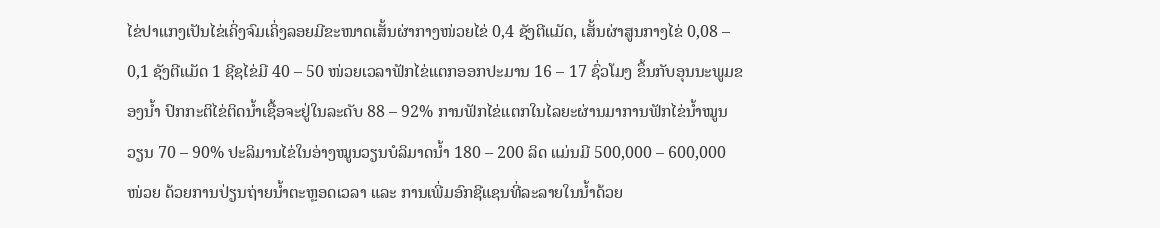ໄຂ່ປາແກງເປັນໄຂ່ເຄິ່ງຈົມເຄິ່ງລອຍມີຂະໜາດເສັ້ນຜ່າກາງໜ່ວຍໄຂ່ 0,4 ຊັງຕີແມັດ, ເສັ້ນຜ່າສູນກາງໄຂ່ 0,08 – 0,1 ຊັງຕີແມັດ 1 ຊີຊໄຂ່ມີ 40 – 50 ໜ່ວຍເວລາຟັກໄຂ່ແຕກອອກປະມານ 16 – 17 ຊົ່ວໂມງ ຂຶ້ນກັບອຸນນະພູມຂອງນ້ຳ ປົກກະຕິໄຂ່ຕິດນ້ຳເຊື້ອຈະຢູ່ໃນລະດັບ 88 – 92% ການຟັກໄຂ່ແຕກໃນໄລຍະຜ່ານມາການຟັກໄຂ່ນໍ້າໝູນວຽນ 70 – 90% ປະລິມານໄຂ່ໃນອ່າງໝູນວຽນບໍລິມາດນ້ຳ 180 – 200 ລິດ ແມ່ນມີ 500,000 – 600,000 ໜ່ວຍ ດ້ວຍການປ່ຽນຖ່າຍນ້ຳຕະຫຼອດເວລາ ແລະ ການເພີ່ມອົກຊີແຊນທີ່ລະລາຍໃນນ້ຳດ້ວຍ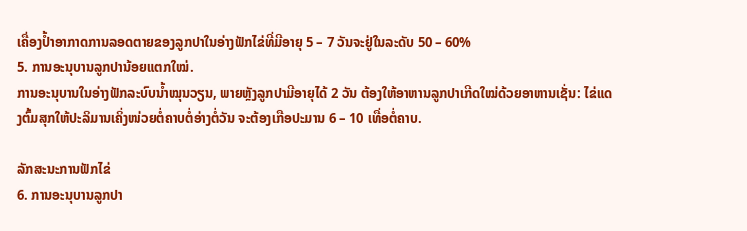ເຄື່ອງປ້ຳອາກາດການລອດຕາຍຂອງລູກປາໃນອ່າງຟັກໄຂ່ທີ່ມີອາຍຸ 5 – 7 ວັນຈະຢູ່ໃນລະດັບ 50 – 60%
5. ການອະນຸບານລູກປານ້ອຍແຕກໃໝ່.
ການອະນຸບານໃນອ່າງຟັກລະບົບນ້ຳໝຸນວຽນ, ພາຍຫຼັງລູກປາມີອາຍຸໄດ້ 2 ວັນ ຕ້ອງໃຫ້ອາຫານລູກປາເກີດໃໝ່ດ້ວຍອາຫານເຊັ່ນ: ໄຂ່ແດງຕົ້ມສຸກໃຫ້ປະລິມານເຄິ່ງໜ່ວຍຕໍ່ຄາບຕໍ່ອ່າງຕໍ່ວັນ ຈະຕ້ອງເກືອປະມານ 6 – 10 ເທື່ອຕໍ່ຄາບ.

ລັກສະນະການຟັກໄຂ່
6. ການອະນຸບານລູກປາ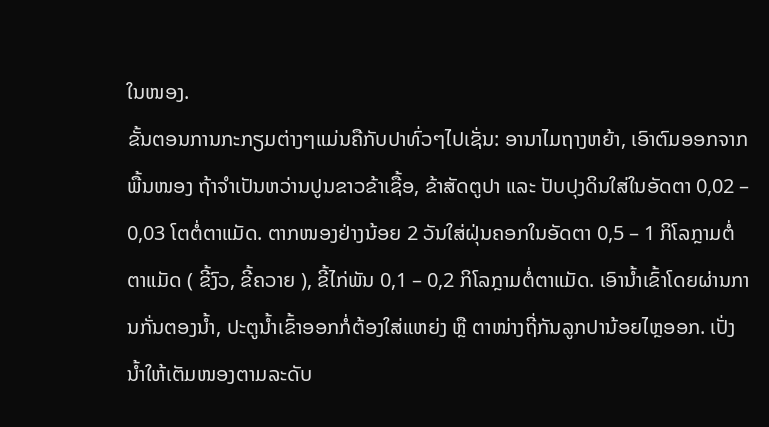ໃນໜອງ.
ຂັ້ນຕອນການກະກຽມຕ່າງໆແມ່ນຄືກັບປາທົ່ວໆໄປເຊັ່ນ: ອານາໄມຖາງຫຍ້າ, ເອົາຕົມອອກຈາກພື້ນໜອງ ຖ້າຈຳເປັນຫວ່ານປູນຂາວຂ້າເຊື້ອ, ຂ້າສັດຕູປາ ແລະ ປັບປຸງດິນໃສ່ໃນອັດຕາ 0,02 – 0,03 ໂຕຕໍ່ຕາແມັດ. ຕາກໜອງຢ່າງນ້ອຍ 2 ວັນໃສ່ຝຸ່ນຄອກໃນອັດຕາ 0,5 – 1 ກິໂລກຼາມຕໍ່ຕາແມັດ ( ຂີ້ງົວ, ຂີ້ຄວາຍ ), ຂີ້ໄກ່ພັນ 0,1 – 0,2 ກິໂລກຼາມຕໍ່ຕາແມັດ. ເອົານ້ຳເຂົ້າໂດຍຜ່ານການກັ່ນຕອງນ້ຳ, ປະຕູນ້ຳເຂົ້າອອກກໍ່ຕ້ອງໃສ່ແຫຍ່ງ ຫຼື ຕາໜ່າງຖີ່ກັນລູກປານ້ອຍໄຫຼອອກ. ເປັ່ງນ້ຳໃຫ້ເຕັມໜອງຕາມລະດັບ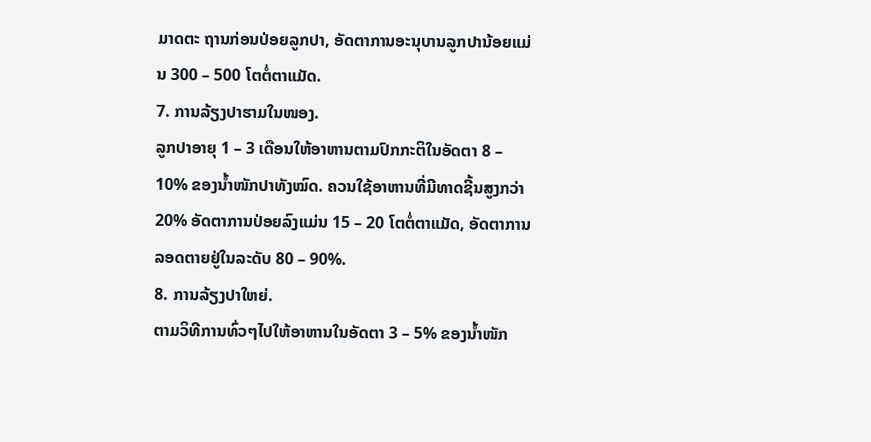ມາດຕະ ຖານກ່ອນປ່ອຍລູກປາ, ອັດຕາການອະນຸບານລູກປານ້ອຍແມ່ນ 300 – 500 ໂຕຕໍ່ຕາແມັດ.
7. ການລ້ຽງປາຮາມໃນໜອງ.
ລູກປາອາຍຸ 1 – 3 ເດືອນໃຫ້ອາຫານຕາມປົກກະຕິໃນອັດຕາ 8 – 10% ຂອງນ້ຳໜັກປາທັງໝົດ. ຄວນໃຊ້ອາຫານທີ່ມີທາດຊີ້ນສູງກວ່າ 20% ອັດຕາການປ່ອຍລົງແມ່ນ 15 – 20 ໂຕຕໍ່ຕາແມັດ, ອັດຕາການລອດຕາຍຢູ່ໃນລະດັບ 80 – 90%.
8. ການລ້ຽງປາໃຫຍ່.
ຕາມວິທີການທົ່ວໆໄປໃຫ້ອາຫານໃນອັດຕາ 3 – 5% ຂອງນ້ຳໜັກ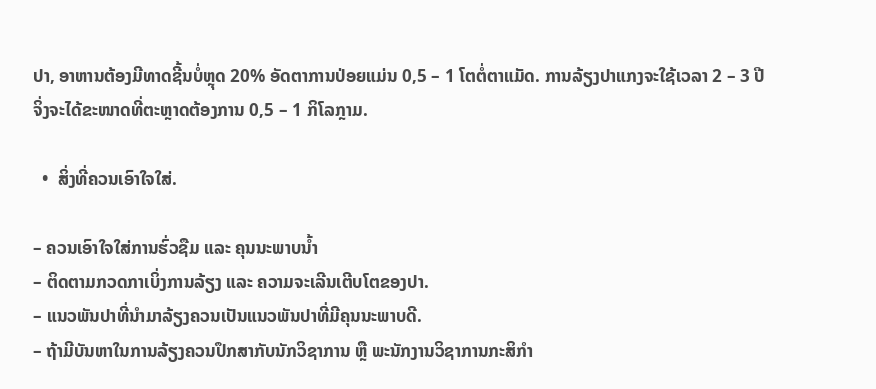ປາ, ອາຫານຕ້ອງມີທາດຊີ້ນບໍ່ຫຼຸດ 20% ອັດຕາການປ່ອຍແມ່ນ 0,5 – 1 ໂຕຕໍ່ຕາແມັດ. ການລ້ຽງປາແກງຈະໃຊ້ເວລາ 2 – 3 ປີ ຈິ່ງຈະໄດ້ຂະໜາດທີ່ຕະຫຼາດຕ້ອງການ 0,5 – 1 ກິໂລກຼາມ.

  •  ສິ່ງທີ່ຄວນເອົາໃຈໃສ່.

– ຄວນເອົາໃຈໃສ່ການຮົ່ວຊືມ ແລະ ຄຸນນະພາບນ້ຳ
– ຕິດຕາມກວດກາເບິ່ງການລ້ຽງ ແລະ ຄວາມຈະເລີນເຕີບໂຕຂອງປາ.
– ແນວພັນປາທີ່ນຳມາລ້ຽງຄວນເປັນແນວພັນປາທີ່ມີຄຸນນະພາບດີ.
– ຖ້າມີບັນຫາໃນການລ້ຽງຄວນປຶກສາກັບນັກວິຊາການ ຫຼື ພະນັກງານວິຊາການກະສິກຳ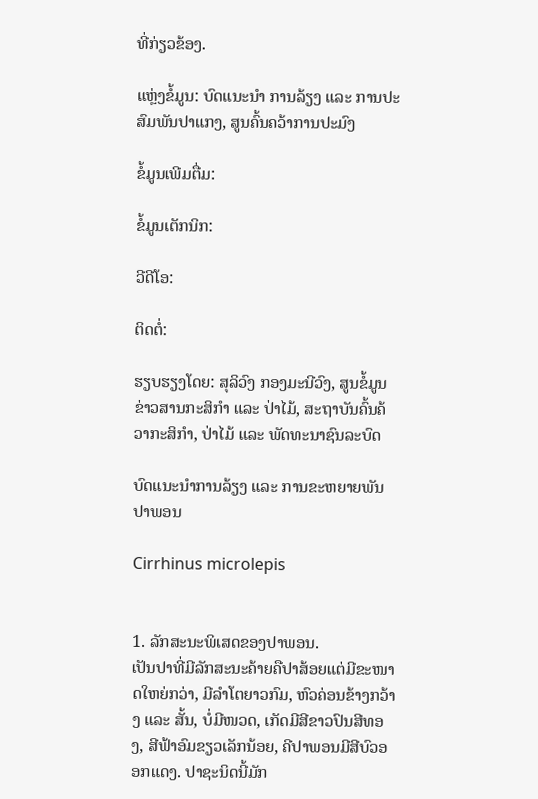ທີ່ກ່ຽວຂ້ອງ.

ແຫຼ່ງຂໍ້ມູນ: ບົດແນະນຳ ການລ້ຽງ ແລະ ການປະສົມພັນປາແກງ, ສູນຄົ້ນຄວ້າການປະມົງ

ຂໍ້ມູນເພີມຕື່ມ:

ຂໍ້ມູນເຕັກນິກ:

ວີດີໂອ:

ຕິດຕໍ່:

ຮຽບຮຽງໂດຍ: ສຸລິວົງ ກອງມະນີວົງ, ສູນຂໍ້ມູນຂ່າວສານກະສິກຳ ແລະ ປ່າໄມ້, ສະຖາບັນຄົ້ນຄ້ວາກະສິກຳ, ປ່າໄມ້ ແລະ ພັດທະນາຊົນລະບົດ

ບົດແນະນຳການລ້ຽງ ແລະ ການຂະຫຍາຍພັນປາພອນ

Cirrhinus microlepis


1. ລັກສະນະພິເສດຂອງປາພອນ.
ເປັນປາທີ່ມີລັກສະນະຄ້າຍຄືປາສ້ອຍແຕ່ມີຂະໜາດໃຫຍ່ກວ່າ, ມີລຳໂຕຍາວກົມ, ຫົວຄ່ອນຂ້າງກວ້າງ ແລະ ສັ້ນ, ບໍ່ມີໜວດ, ເກັດມີສີຂາວປົນສີທອງ, ສີຟ້າອົມຂຽວເລັກນ້ອຍ, ຄີປາພອນມີສີບົວອອກແດງ. ປາຊະນິດນີ້ມັກ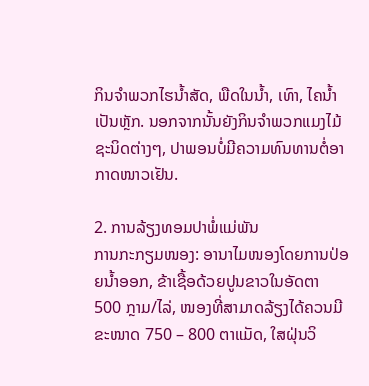ກິນຈຳພວກໄຮນ້ຳສັດ, ພືດໃນນ້ຳ, ເທົາ, ໄຄນ້ຳເປັນຫຼັກ. ນອກຈາກນັ້ນຍັງກິນຈຳພວກແມງໄມ້ຊະນິດຕ່າງໆ, ປາພອນບໍ່ມີຄວາມທົນທານຕໍ່ອາກາດໜາວເຢັນ.

2. ການລ້ຽງທອມປາພໍ່ແມ່ພັນ
ການກະກຽມໜອງ: ອານາໄມໜອງໂດຍການປ່ອຍນ້ຳອອກ, ຂ້າເຊື້ອດ້ວຍປູນຂາວໃນອັດຕາ 500 ກຼາມ/ໄລ່, ໜອງທີ່ສາມາດລ້ຽງໄດ້ຄວນມີຂະໜາດ 750 – 800 ຕາແມັດ, ໃສຝຸ່ນວິ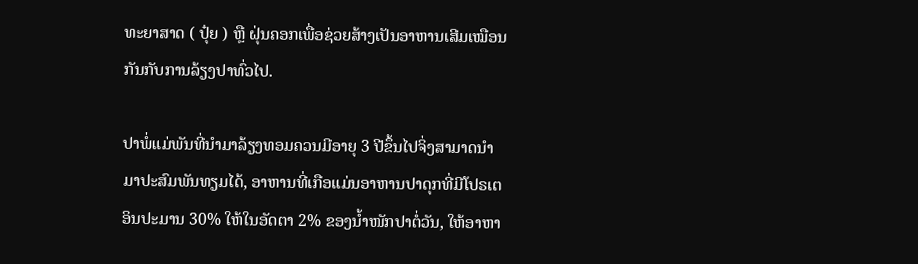ທະຍາສາດ ( ປຸ໋ຍ ) ຫຼື ຝຸ່ນຄອກເພື່ອຊ່ວຍສ້າງເປັນອາຫານເສີມເໝືອນກັນກັບການລ້ຽງປາທົ່ວໄປ.

ປາພໍ່ແມ່ພັນທີ່ນຳມາລ້ຽງທອມຄວນມີອາຍຸ 3 ປີຂຶ້ນໄປຈິ່ງສາມາດນຳມາປະສົມພັນທຽມໄດ້, ອາຫານທີ່ເກືອແມ່ນອາຫານປາດຸກທີ່ມີໂປຣເຕອິນປະມານ 30% ໃຫ້ໃນອັດຕາ 2% ຂອງນ້ຳໜັກປາຕໍ່ວັນ, ໃຫ້ອາຫາ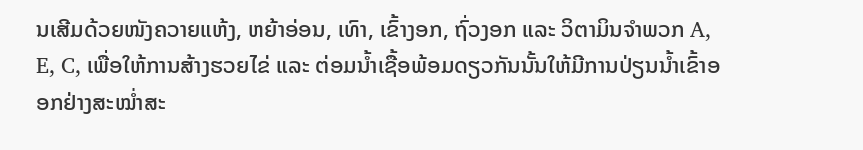ນເສີມດ້ວຍໜັງຄວາຍແຫ້ງ, ຫຍ້າອ່ອນ, ເທົາ, ເຂົ້າງອກ, ຖົ່ວງອກ ແລະ ວິຕາມິນຈຳພວກ A, E, C, ເພື່ອໃຫ້ການສ້າງຮວຍໄຂ່ ແລະ ຕ່ອມນ້ຳເຊື້ອພ້ອມດຽວກັນນັ້ນໃຫ້ມີການປ່ຽນນ້ຳເຂົ້າອອກຢ່າງສະໝ່ຳສະ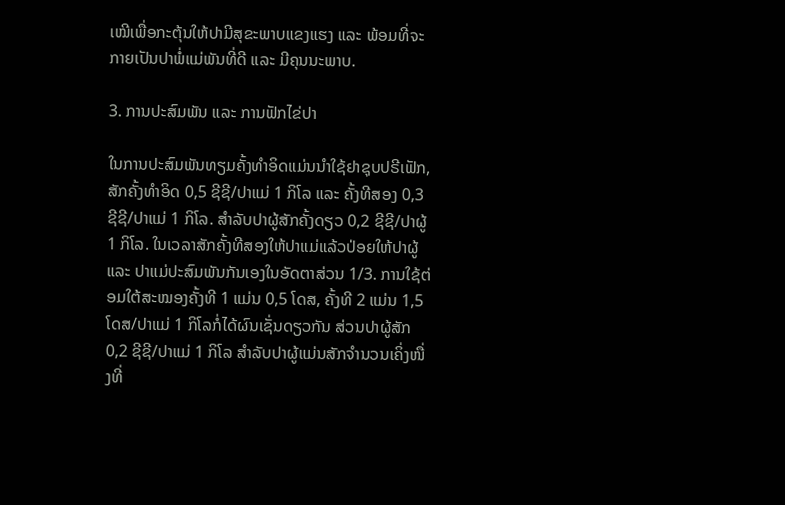ເໝີເພື່ອກະຕຸ້ນໃຫ້ປາມີສຸຂະພາບແຂງແຮງ ແລະ ພ້ອມທີ່ຈະກາຍເປັນປາພໍ່ແມ່ພັນທີ່ດີ ແລະ ມີຄຸນນະພາບ.

3. ການປະສົມພັນ ແລະ ການຟັກໄຂ່ປາ

ໃນການປະສົມພັນທຽມຄັ້ງທຳອິດແມ່ນນຳໃຊ້ຢາຊຸບປຣີເຟັກ, ສັກຄັ້ງທຳອິດ 0,5 ຊີຊີ/ປາແມ່ 1 ກິໂລ ແລະ ຄັ້ງທີສອງ 0,3 ຊີຊີ/ປາແມ່ 1 ກິໂລ. ສຳລັບປາຜູ້ສັກຄັ້ງດຽວ 0,2 ຊີຊີ/ປາຜູ້ 1 ກິໂລ. ໃນເວລາສັກຄັ້ງທີສອງໃຫ້ປາແມ່ແລ້ວປ່ອຍໃຫ້ປາຜູ້ ແລະ ປາແມ່ປະສົມພັນກັນເອງໃນອັດຕາສ່ວນ 1/3. ການໃຊ້ຕ່ອມໃຕ້ສະໝອງຄັ້ງທີ 1 ແມ່ນ 0,5 ໂດສ, ຄັ້ງທີ 2 ແມ່ນ 1,5 ໂດສ/ປາແມ່ 1 ກິໂລກໍ່ໄດ້ຜົນເຊັ່ນດຽວກັນ ສ່ວນປາຜູ້ສັກ 0,2 ຊີຊີ/ປາແມ່ 1 ກິໂລ ສຳລັບປາຜູ້ແມ່ນສັກຈຳນວນເຄິ່ງໜື່ງທີ່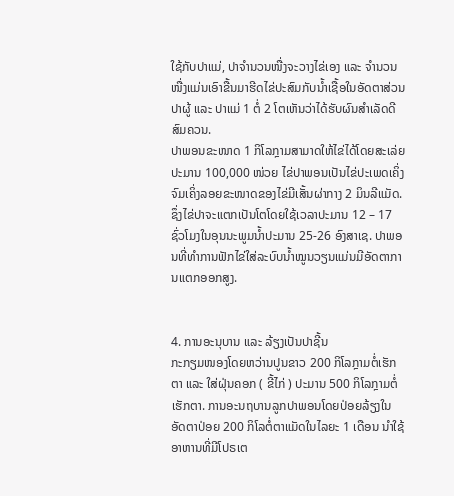ໃຊ້ກັບປາແມ່, ປາຈຳນວນໜື່ງຈະວາງໄຂ່ເອງ ແລະ ຈຳນວນໜື່ງແມ່ນເອົາຂື້ນມາຮີດໄຂ່ປະສົມກັບນ້ຳເຊື້ອໃນອັດຕາສ່ວນປາຜູ້ ແລະ ປາແມ່ 1 ຕໍ່ 2 ໂຕເຫັນວ່າໄດ້ຮັບຜົນສຳເລັດດີສົມຄວນ.
ປາພອນຂະໜາດ 1 ກິໂລກຼາມສາມາດໃຫ້ໄຂ່ໄດ້ໂດຍສະເລ່ຍປະມານ 100,000 ໜ່ວຍ ໄຂ່ປາພອນເປັນໄຂ່ປະເພດເຄິ່ງຈົມເຄິ່ງລອຍຂະໜາດຂອງໄຂ່ມີເສັ້ນຜ່າກາງ 2 ມິນລີແມັດ. ຊຶ່ງໄຂ່ປາຈະແຕກເປັນໂຕໂດຍໃຊ້ເວລາປະມານ 12 – 17 ຊົ່ວໂມງໃນອຸນນະພູມນ້ຳປະມານ 25-26 ອົງສາເຊ. ປາພອນທີ່ທຳການຟັກໄຂ່ໃສ່ລະບົບນ້ຳໝູນວຽນແມ່ນມີອັດຕາການແຕກອອກສູງ.


4. ການອະນຸບານ ແລະ ລ້ຽງເປັນປາຊີ້ນ
ກະກຽມໜອງໂດຍຫວ່ານປູນຂາວ 200 ກິໂລກຼາມຕໍ່ເຮັກຕາ ແລະ ໃສ່ຝຸ່ນຄອກ ( ຂີ້ໄກ່ ) ປະມານ 500 ກິໂລກຼາມຕໍ່ເຮັກຕາ. ການອະນຖບານລູກປາພອນໂດຍປ່ອຍລ້ຽງໃນອັດຕາປ່ອຍ 200 ກິໂລຕໍ່ຕາແມັດໃນໄລຍະ 1 ເດືອນ ນຳໃຊ້ອາຫານທີ່ມີໂປຣເຕ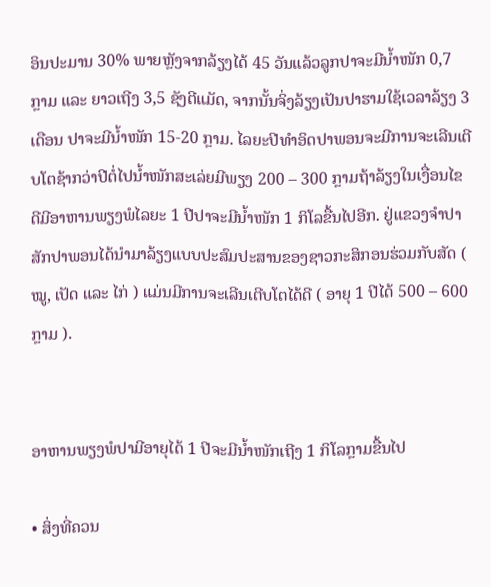ອິນປະມານ 30% ພາຍຫຼັງຈາກລ້ຽງໄດ້ 45 ວັນແລ້ວລູກປາຈະມີນໍ້າໜັກ 0,7 ກຼາມ ແລະ ຍາວເຖີງ 3,5 ຊັງຕີແມັດ, ຈາກນັ້ນຈິ່ງລ້ຽງເປັນປາຮາມໃຊ້ເວລາລ້ຽງ 3 ເດືອນ ປາຈະມີນ້ຳໜັກ 15-20 ກຼາມ. ໄລຍະປີທຳອິດປາພອນຈະມີການຈະເລີນເຕີບໂຕຊ້າກວ່າປີຕໍ່ໄປນ້ຳໜັກສະເລ່ຍມີພຽງ 200 – 300 ກຼາມຖ້າລ້ຽງໃນເງື່ອນໄຂດີມີອາຫານພຽງພໍໄລຍະ 1 ປີປາຈະມີນ້ຳໜັກ 1 ກິໂລຂື້ນໄປອີກ. ຢູ່ແຂວງຈຳປາສັກປາພອນໄດ້ນຳມາລ້ຽງແບບປະສົມປະສານຂອງຊາວກະສິກອນຮ່ວມກັບສັດ ( ໝູ, ເປັດ ແລະ ໄກ່ ) ແມ່ນມີການຈະເລີນເຕີບໂຕໄດ້ດີ ( ອາຍຸ 1 ປີໄດ້ 500 – 600 ກຼາມ ).


ອາຫານພຽງພໍປາມີອາຍຸໄດ້ 1 ປີຈະມີນ້ຳໜັກເຖີງ 1 ກິໂລກຼາມຂື້ນໄປ

• ສິ່ງທີ່ຄວນ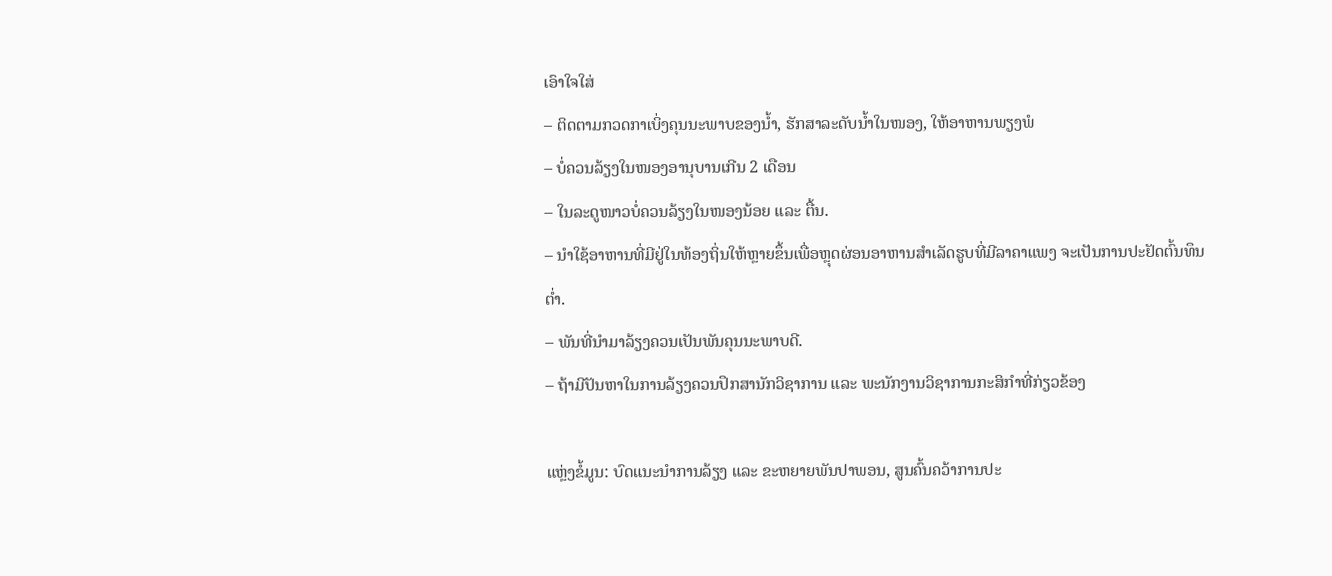ເອົາໃຈໃສ່
– ຕິດຕາມກວດກາເບິ່ງຄຸນນະພາບຂອງນ້ຳ, ຮັກສາລະດັບນ້ຳໃນໜອງ, ໃຫ້ອາຫານພຽງພໍ
– ບໍ່ຄວນລ້ຽງໃນໜອງອານຸບານເກີນ 2 ເດືອນ
– ໃນລະດູໜາວບໍ່ຄວນລ້ຽງໃນໜອງນ້ອຍ ແລະ ຕື້ນ.
– ນຳໃຊ້ອາຫານທີ່ມີຢູ່ໃນທ້ອງຖິ່ນໃຫ້ຫຼາຍຂຶ້ນເພື່ອຫຼຸດຜ່ອນອາຫານສຳເລັດຮູບທີ່ມີລາຄາແພງ ຈະເປັນການປະຢັດຕົ້ນທຶນຕ່ຳ.
– ພັນທີ່ນຳມາລ້ຽງຄວນເປັນພັນຄຸນນະພາບດີ.
– ຖ້າມີປັນຫາໃນການລ້ຽງຄວນປຶກສານັກວິຊາການ ແລະ ພະນັກງານວິຊາການກະສິກຳທີ່ກ່ຽວຂ້ອງ

ແຫຼ່ງຂໍ້ມູນ: ບົດແນະນຳການລ້ຽງ ແລະ ຂະຫຍາຍພັນປາພອນ, ສູນຄົ້ນຄວ້າການປະ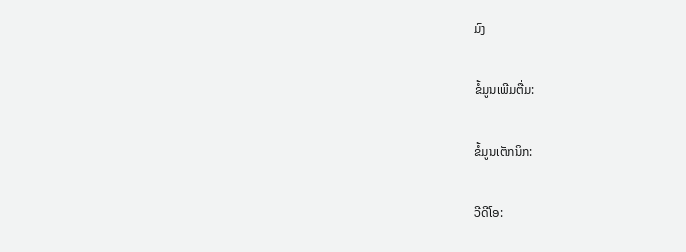ມົງ

ຂໍ້ມູນເພີມຕື່ມ:

ຂໍ້ມູນເຕັກນິກ:

ວີດີໂອ: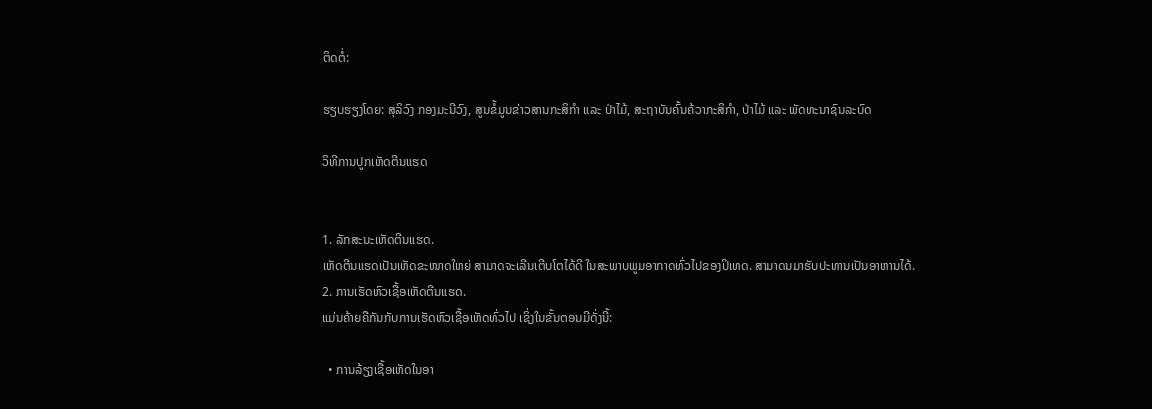ຕິດຕໍ່:

ຮຽບຮຽງໂດຍ: ສຸລິວົງ ກອງມະນີວົງ, ສູນຂໍ້ມູນຂ່າວສານກະສິກຳ ແລະ ປ່າໄມ້, ສະຖາບັນຄົ້ນຄ້ວາກະສິກຳ, ປ່າໄມ້ ແລະ ພັດທະນາຊົນລະບົດ

ວິທີການປູກເຫັດຕີນແຮດ


1. ລັກສະນະເຫັດຕີນແຮດ.
ເຫັດຕີນແຮດເປັນເຫັດຂະໜາດໃຫຍ່ ສາມາດຈະເລີນເຕີບໂຕໄດ້ດີ ໃນສະພາບພູມອາກາດທົ່ວໄປຂອງປິເທດ. ສາມາດນມາຮັບປະທານເປັນອາຫານໄດ້.
2. ການເຮັດຫົວເຊື້ອເຫັດຕີນແຮດ.
ແມ່ນຄ້າຍຄືກັນກັບການເຮັດຫົວເຊື້ອເຫັດທົ່ວໄປ ເຊິ່ງໃນຂັ້ນຕອນມີດັ່ງນີ້:

  • ການລ້ຽງເຊື້ອເຫັດໃນອາ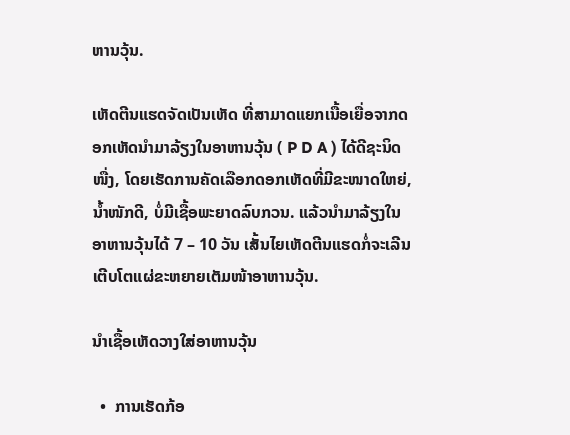ຫານວຸ້ນ.

ເຫັດຕີນແຮດຈັດເປັນເຫັດ ທີ່ສາມາດແຍກເນື້ອເຍື່ອຈາກດອກເຫັດນຳມາລ້ຽງໃນອາຫານວຸ້ນ ( P D A ) ໄດ້ດີຊະນິດໜື່ງ, ໂດຍເຮັດການຄັດເລືອກດອກເຫັດທີ່ມີຂະໜາດໃຫຍ່, ນ້ຳໜັກດີ, ບໍ່ມີເຊື້ອພະຍາດລົບກວນ. ແລ້ວນຳມາລ້ຽງໃນອາຫານວຸ້ນໄດ້ 7 – 10 ວັນ ເສັ້ນໄຍເຫັດຕີນແຮດກໍ່ຈະເລີນເຕີບໂຕແຜ່ຂະຫຍາຍເຕັມໜ້າອາຫານວຸ້ນ.

ນຳເຊື້ອເຫັດວາງໃສ່ອາຫານວຸ້ນ

  •  ການເຮັດກ້ອ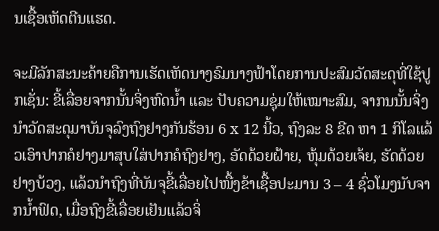ນເຊື້ອເຫັດຕີນແຮດ.

ຈະມີລັກສະນະຄ້າຍຄືການເຮັດເຫັດນາງຣົມນາງຟ້າໂດຍການປະສົມວັດສະດຸທີ່ໃຊ້ປູກເຊັ່ນ: ຂີ້ເລື່ອຍຈາກນັ້ນຈິ່ງຫົດນ້ຳ ແລະ ປັບຄວາມຊຸ່ມໃຫ້ເໝາະສົມ, ຈາກນນັ້ນຈິ່ງນຳວັດສະດຸມາບັນຈຸລົງຖົງຢາງກັນຮ້ອນ 6 x 12 ນີ້ວ, ຖົງລະ 8 ຂີດ ຫາ 1 ກິໂລແລ້ວເອົາປາກຄໍຢາງມາສຸບໃສ່ປາກຄໍຖົງຢາງ, ອັດດ້ວຍຝ້າຍ, ຫຸ້ມດ້ວຍເຈ້ຍ, ຮັດດ້ວຍຢາງບ້ວງ, ແລ້ວນຳຖົງທີ່ບັນຈຸຂີ້ເລື່ອຍໄປໜື້ງຂ້າເຊື້ອປະມານ 3 – 4 ຊົ່ວໂມງນັບຈາກນ້ຳຟົດ, ເມື່ອຖົງຂີ້ເລື່ອຍເຢັນແລ້ວຈິ່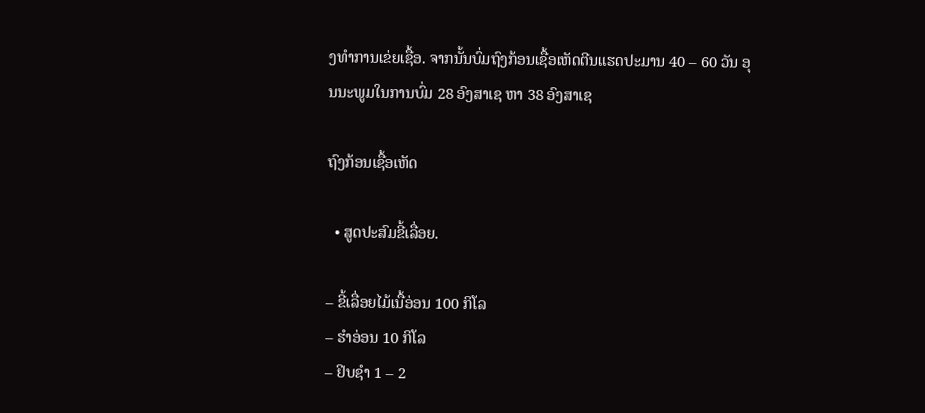ງທຳການເຂ່ຍເຊື້ອ. ຈາກນັ້ນບົ່ມຖົງກ້ອນເຊື້ອເຫັດຕີນແຮດປະມານ 40 – 60 ວັນ ອຸນນະພູມໃນການບົ່ມ 28 ອົງສາເຊ ຫາ 38 ອົງສາເຊ

ຖົງກ້ອນເຊື້ອເຫັດ

  • ສູດປະສົມຂີ້ເລື່ອຍ.

– ຂີ້ເລື່ອຍໄມ້ເນື້ອ່ອນ 100 ກິໂລ
– ຮຳອ່ອນ 10 ກິໂລ
– ຢິບຊຳ 1 – 2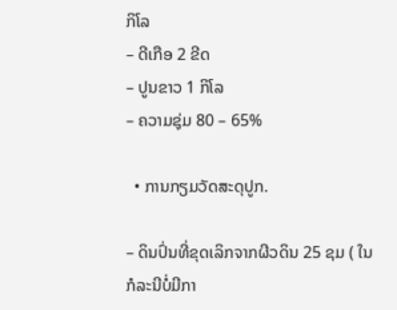ກິໂລ
– ດີເກືອ 2 ຂີດ
– ປູນຂາວ 1 ກິໂລ
– ຄວາມຊຸ່ມ 80 – 65%

  • ການກຽມວັດສະດຸປູກ.

– ດິນປົ່ນທີ່ຂຸດເລິກຈາກຜີວດິນ 25 ຊມ ( ໃນກໍລະນີບໍ່ມີກາ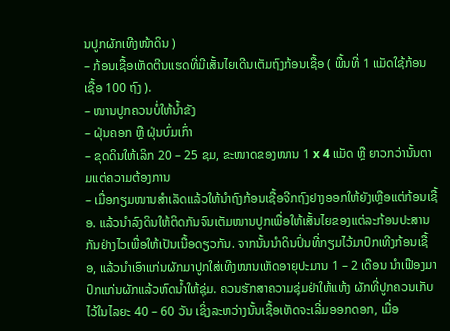ນປູກຜັກເທີງໜ້າດິນ )
– ກ້ອນເຊື້ອເຫັດຕີນແຮດທີ່ມີເສັ້ນໄຍເດີນເຕັມຖົງກ້ອນເຊື້ອ ( ພື້ນທີ່ 1 ແມັດໃຊ້ກ້ອນເຊື້ອ 100 ຖົງ ).
– ໜານປູກຄວນບໍ່ໃຫ້ນ້ຳຂັງ
– ຝຸ່ນຄອກ ຫຼື ຝຸ່ນບົ່ມເກົ່າ
– ຂຸດດິນໃຫ້ເລິກ 20 – 25 ຊມ, ຂະໜາດຂອງໜານ 1 x 4 ແມັດ ຫຼື ຍາວກວ່ານັ້ນຕາມແຕ່ຄວາມຕ້ອງການ
– ເມື່ອກຽມໜານສຳເລັດແລ້ວໃຫ້ນຳຖົງກ້ອນເຊື້ອຈີກຖົງຢາງອອກໃຫ້ຍັງເຫຼືອແຕ່ກ້ອນເຊື້ອ. ແລ້ວນຳລົງດິນໃຫ້ຕິດກັນຈົນເຕັມໜານປູກເພື່ອໃຫ້ເສັ້ນໄຍຂອງແຕ່ລະກ້ອນປະສານກັນຢ່າງໄວເພື່ອໃຫ້ເປັນເນື້ອດຽວກັນ. ຈາກນັ້ນນຳດິນປົ່ນທີ່ກຽມໄວ້ມາປົກເທີງກ້ອນເຊື້ອ, ແລ້ວນຳເອົາແກ່ນຜັກມາປູກໃສ່ເທີງໜານເຫັດອາຍຸປະມານ 1 – 2 ເດືອນ ນຳເຟືອງມາປົກແກ່ນຜັກແລ້ວຫົດນ້ຳໃຫ້ຊຸ່ມ. ຄວນຮັກສາຄວາມຊຸ່ມຢ່າໃຫ້ແຫ້ງ ຜັກທີ່ປູກຄວນເກັບໄວ້ໃນໄລຍະ 40 – 60 ວັນ ເຊິ່ງລະຫວ່າງນັ້ນເຊື້ອເຫັດຈະເລີ່ມອອກດອກ, ເມື່ອ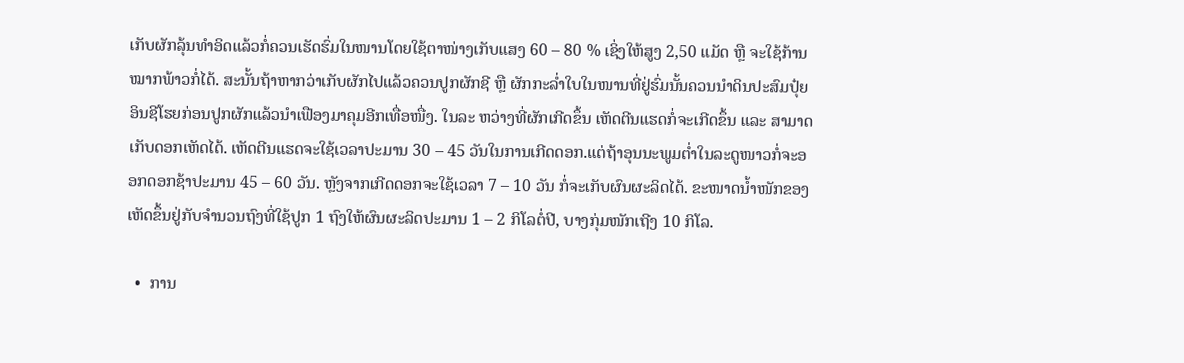ເກັບຜັກລຸ້ນທຳອິດແລ້ວກໍ່ຄວນເຮັດຮົ່ມໃນໜານໂດຍໃຊ້ຕາໜ່າງເກັບແສງ 60 – 80 % ເຊິ່ງໃຫ້ສູງ 2,50 ແມັດ ຫຼື ຈະໃຊ້ກ້ານໝາກພ້າວກໍ່ໄດ້. ສະນັ້ນຖ້າຫາກວ່າເກັບຜັກໄປແລ້ວຄວນປູກຜັກຊີ ຫຼື ຜັກກະລ່ຳໃບໃນໜານທີ່ຢູ່ຮົ່ມນັ້ນຄວນນຳດິນປະສົມປຸ໋ຍອິນຊີໂຮຍກ່ອນປູກຜັກແລ້ວນຳເຟືອງມາຄຸມອີກເທື່ອໜື່ງ. ໃນລະ ຫວ່າງທີ່ຜັກເກີດຂຶ້ນ ເຫັດຕີນແຮດກໍ່ຈະເກີດຂຶ້ນ ແລະ ສາມາດເກັບດອກເຫັດໄດ້. ເຫັດຕີນແຮດຈະໃຊ້ເວລາປະມານ 30 – 45 ວັນໃນການເກີດດອກ.ແຕ່ຖ້າອຸນນະພູມຕ່ຳໃນລະດູໜາວກໍ່ຈະອອກດອກຊ້າປະມານ 45 – 60 ວັນ. ຫຼັງຈາກເກີດດອກຈະໃຊ້ເວລາ 7 – 10 ວັນ ກໍ່ຈະເກັບຜົນຜະລິດໄດ້. ຂະໜາດນ້ຳໜັກຂອງເຫັດຂຶ້ນຢູ່ກັບຈຳນວນຖົງທີ່ໃຊ້ປູກ 1 ຖົງໃຫ້ຜົນຜະລິດປະມານ 1 – 2 ກິໂລຕໍ່ປີ, ບາງກຸ່ມໜັກເຖີງ 10 ກິໂລ.

  •  ການ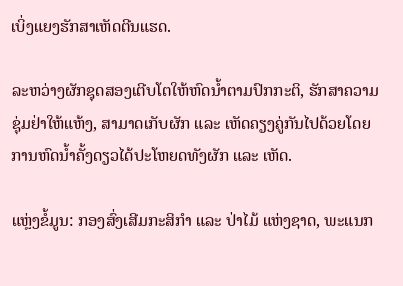ເບິ່ງແຍງຮັກສາເຫັດຕີນແຮດ.

ລະຫວ່າງຜັກຊຸດສອງເຕີບໂຕໃຫ້ຫົດນ້ຳຕາມປົກກະຕິ, ຮັກສາຄວາມຊຸ່ມຢ່າໃຫ້ແຫ້ງ, ສາມາດເກັບຜັກ ແລະ ເຫັດຄຽງຄູ່ກັນໄປດ້ວຍໂດຍການຫົດນ້ຳຄັ້ງດຽວໄດ້ປະໂຫຍດທັງຜັກ ແລະ ເຫັດ.

ແຫຼ່ງຂໍ້ມູນ: ກອງສົ່ງເສີມກະສິກຳ ແລະ ປ່າໄມ້ ແຫ່ງຊາດ, ພະແນກ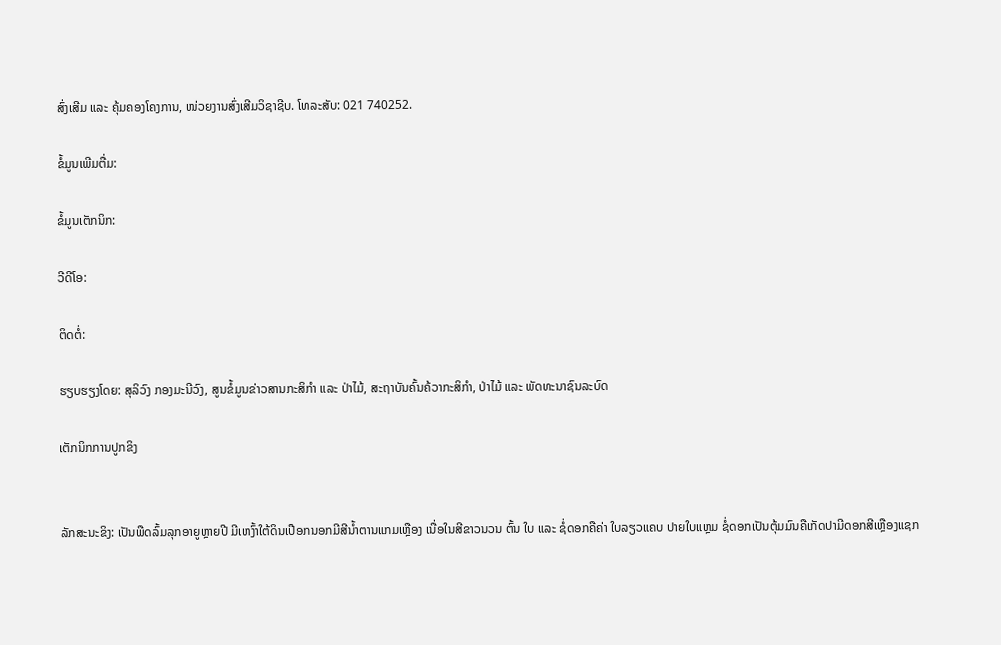ສົ່ງເສີມ ແລະ ຄຸ້ມຄອງໂຄງການ, ໜ່ວຍງານສົ່ງເສີມວິຊາຊີບ. ໂທລະສັບ: 021 740252.

ຂໍ້ມູນເພີມຕື່ມ:

ຂໍ້ມູນເຕັກນິກ:

ວີດີໂອ:

ຕິດຕໍ່:

ຮຽບຮຽງໂດຍ: ສຸລິວົງ ກອງມະນີວົງ, ສູນຂໍ້ມູນຂ່າວສານກະສິກຳ ແລະ ປ່າໄມ້, ສະຖາບັນຄົ້ນຄ້ວາກະສິກຳ, ປ່າໄມ້ ແລະ ພັດທະນາຊົນລະບົດ

ເຕັກນິກການປູກຂິງ


ລັກສະນະຂິງ: ເປັນພືດລົ້ມລຸກອາຍູຫຼາຍປີ ມີເຫງົ້າໃຕ້ດິນເປືອກນອກມີສີນ້ຳຕານແກມເຫຼືອງ ເນື່ອໃນສີຂາວນວນ ຕົ້ນ ໃບ ແລະ ຊໍ່ດອກຄືຄ່າ ໃບລຽວແຄບ ປາຍໃບແຫຼມ ຊໍ່ດອກເປັນຕຸ້ມມົນຄືເກັດປາມີດອກສີເຫຼືອງແຊກ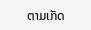ຕາມເກັດ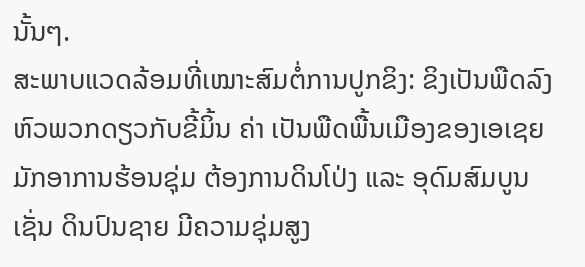ນັ້ນໆ.
ສະພາບແວດລ້ອມທີ່ເໝາະສົມຕໍ່ການປູກຂິງ: ຂິງເປັນພືດລົງຫົວພວກດຽວກັບຂີ້ມິ້ນ ຄ່າ ເປັນພືດພື້ນເມືອງຂອງເອເຊຍ ມັກອາການຮ້ອນຊຸ່ມ ຕ້ອງການດິນໂປ່ງ ແລະ ອຸດົມສົມບູນເຊັ່ນ ດິນປົນຊາຍ ມີຄວາມຊຸ່ມສູງ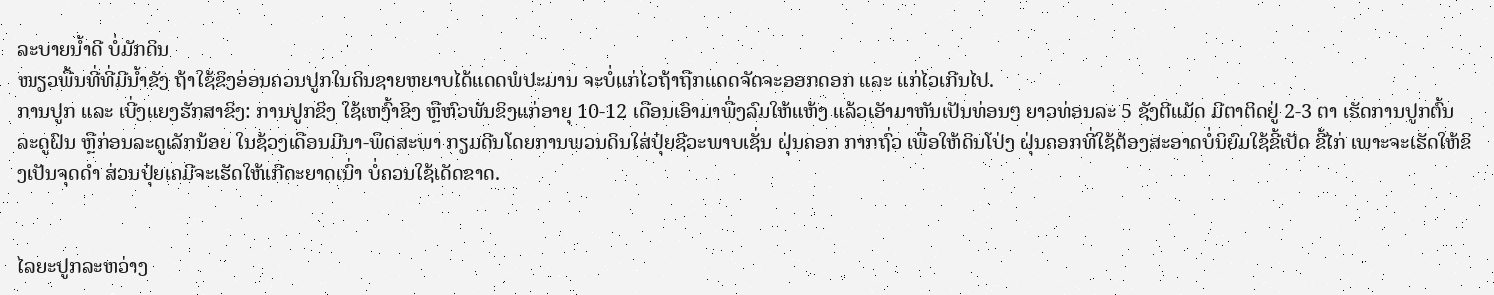ລະບາຍນ້ຳດີ ບໍ່ມັກດິນ
ໜຽວພື້ນທີ່ທີ່ມີນ້ຳຂັງ ຖ້າໃຊ້ຂິງອ່ອນຄວນປູກໃນດິນຊາຍຫຍາບໄດ້ແດດພໍປະມານ ຈະບໍ່ແກ່ໄວຖ້າຖືກແດດຈັດຈະອອກດອກ ແລະ ແກ່ໄວເກີນໄປ.
ການປູກ ແລະ ເບີ່ງແຍງຮັກສາຂິງ: ການປູກຂິງ ໃຊ້ເຫງົ້າຂິງ ຫຼືຫົວພັນຂິງແກ່ອາຍຸ 10-12 ເດືອນເອົາມາພື່ງລົມໃຫ້ແຫ້ງ ແລ້ວເອັາມາຫັນເປັນທ່ອນໆ ຍາວທ່ອນລະ 5 ຊັງຕີແມັດ ມີຕາຕິດຢູ່ 2-3 ຕາ ເຮັດການປູກຕົ້ນລະດູຝົນ ຫຼືກ່ອນລະດູເລັກນ້ອຍ ໃນຊ້ວງເດືອນມີນາ-ພຶດສະພາ ກຽມດີນໂດຍການພວນດິນໃສ່ປຸ໋ຍຊີວະພາບເຊັ່ນ ຝຸ່ນຄອກ ກາກຖົ່ວ ເພື່ອໃຫ້ດິນໂປ່ງ ຝຸ່ນຄອກທີ່ໃຊ້ຕ້ອງສະອາດບໍ່ນິຍົມໃຊ້ຂີ້ເປັດ ຂີ້ໄກ່ ເພາະຈະເຮັດໃຫ້ຂິງເປັນຈຸດດຳ ສ່ວນປຸ໋ຍເຄມີຈະເຮັດໃຫ້ເກີດະຍາດເນົ່າ ບໍ່ຄວນໃຊ້ເດັດຂາດ.


ໄລຍະປູກລະຫວ່າງ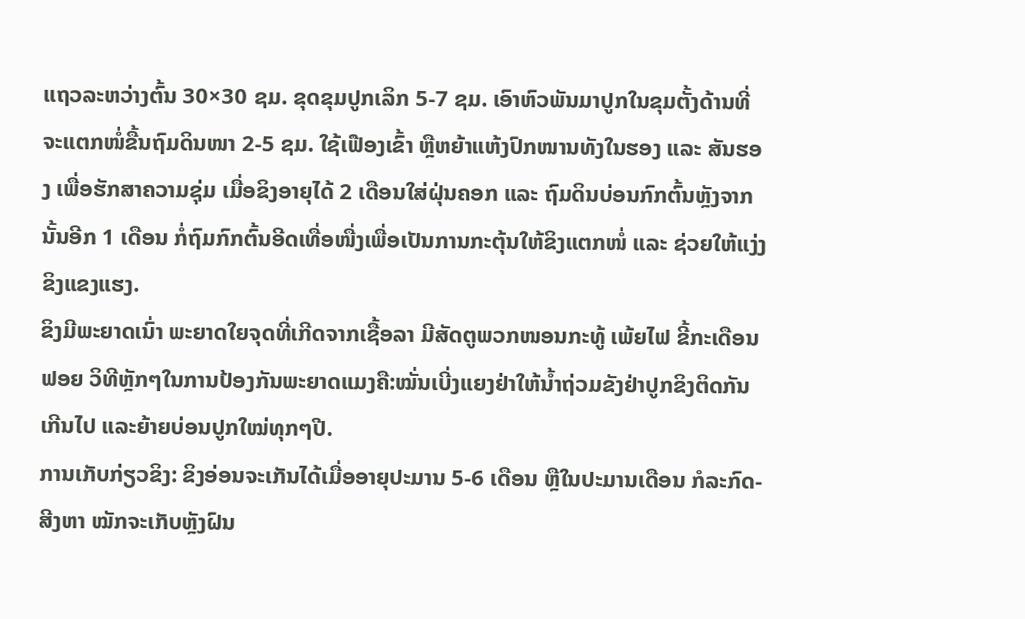ແຖວລະຫວ່າງຕົ້ນ 30×30 ຊມ. ຂຸດຂຸມປູກເລິກ 5-7 ຊມ. ເອົາຫົວພັນມາປູກໃນຂຸມຕັ້ງດ້ານທີ່ຈະແຕກໜໍ່ຂື້ນຖົມດິນໜາ 2-5 ຊມ. ໃຊ້ເຟືອງເຂົ້າ ຫຼືຫຍ້າແຫ້ງປົກໜານທັງໃນຮອງ ແລະ ສັນຮອງ ເພື່ອຮັກສາຄວາມຊຸ່ມ ເມື່ອຂິງອາຍຸໄດ້ 2 ເດືອນໃສ່ຝຸ່ນຄອກ ແລະ ຖົມດິນບ່ອນກົກຕົ້ນຫຼັງຈາກນັ້ນອີກ 1 ເດືອນ ກໍ່ຖົມກົກຕົ້ນອີດເທື່ອໜື່ງເພື່ອເປັນການກະຕຸ້ນໃຫ້ຂິງແຕກໜໍ່ ແລະ ຊ່ວຍໃຫ້ແງ່ງຂິງແຂງແຮງ.
ຂິງມີພະຍາດເນົ່າ ພະຍາດໃຍຈຸດທີ່ເກີດຈາກເຊື້ອລາ ມີສັດຕູພວກໜອນກະທູ້ ເພ້ຍໄຟ ຂີ້ກະເດືອນຟອຍ ວິທີຫຼັກໆໃນການປ້ອງກັນພະຍາດແມງຄື:ໝັ່ນເບີ່ງແຍງຢ່າໃຫ້ນ້ຳຖ່ວມຂັງຢ່າປູກຂິງຕິດກັນເກີນໄປ ແລະຍ້າຍບ່ອນປູກໃໝ່ທຸກໆປີ.
ການເກັບກ່ຽວຂິງ: ຂິງອ່ອນຈະເກັນໄດ້ເມື່ອອາຍຸປະມານ 5-6 ເດືອນ ຫຼືໃນປະມານເດືອນ ກໍລະກົດ-ສີງຫາ ໝັກຈະເກັບຫຼັງຝົນ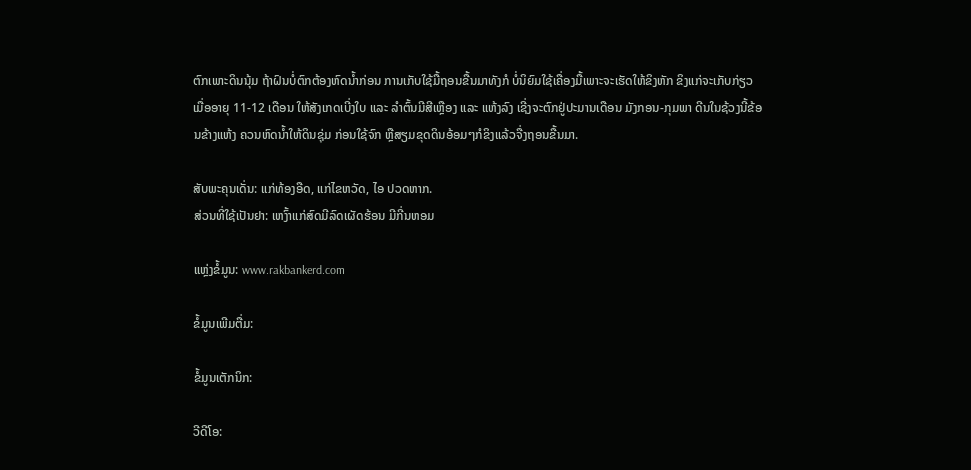ຕົກເພາະດິນນຸ້ມ ຖ້າຝົນບໍ່ຕົກຕ້ອງຫົດນ້ຳກ່ອນ ການເກັບໃຊ້ມື້ຖອນຂື້ນມາທັງກໍ ບໍ່ນິຍົມໃຊ້ເຄື່ອງມື້ເພາະຈະເຮັດໃຫ້ຂິງຫັກ ຂິງແກ່ຈະເກັບກ່ຽວເມື່ອອາຍຸ 11-12 ເດືອນ ໃຫ້ສັງເກດເບີ່ງໃບ ແລະ ລໍາຕົ້ນມີສີເຫຼືອງ ແລະ ແຫ້ງລົງ ເຊີ່ງຈະຕົກຢູ່ປະມານເດືອນ ມັງກອນ-ກຸມພາ ດີນໃນຊ້ວງນີ້ຂ້ອນຂ້າງແຫ້ງ ຄວນຫົດນ້ຳໃຫ້ດິນຊຸ່ມ ກ່ອນໃຊ້ຈົກ ຫຼືສຽມຂຸດດິນອ້ອມໆກໍຂິງແລ້ວຈື່ງຖອນຂື້ນມາ.

ສັບພະຄຸນເດັ່ນ: ແກ່ທ້ອງອືດ, ແກ່ໄຂຫວັດ, ໄອ ປວດຫາກ.
ສ່ວນທີ່ໃຊ້ເປັນຢາ: ເຫງົ້າແກ່ສົດມີລົດເຜັດຮ້ອນ ມີກີ່ນຫອມ

ແຫຼ່ງຂໍ້ມູນ: www.rakbankerd.com

ຂໍ້ມູນເພີມຕື່ມ:

ຂໍ້ມູນເຕັກນິກ:

ວີດີໂອ: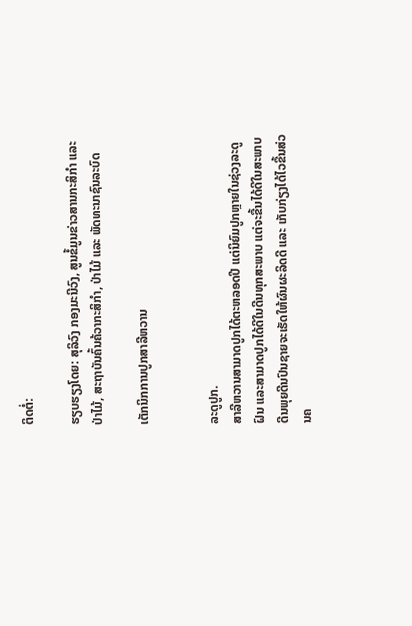ຕິດຕໍ່:

ຮຽບຮຽງໂດຍ: ສຸລິວົງ ກອງມະນີວົງ, ສູນຂໍ້ມູນຂ່າວສານກະສິກຳ ແລະ ປ່າໄມ້, ສະຖາບັນຄົ້ນຄ້ວາກະສິກຳ, ປ່າໄມ້ ແລະ ພັດທະນາຊົນລະບົດ

ເຕັກນິກການປູກສາລີຫວານ


ລະດູປູກ.
ສາລີຫວານສາມາດປູກໄດ້ຕະຫລອດປີ ແຕ່ນິຍົມປູກຫຼາຍໃນຊ່ວງລະດູຝົນ ແລະສາມາດປູກໄດ້ດີໃນດີນທຸກສະພາບ ແຕ່ຈະຂື້ນໄດ້ດີໃນສະພາບດີນພຸຍດີນປົນຊາຍຈະເຮັດໃຫ້ຜົນຜະລິດດີ ແລະ ເກັບກ່ຽງໄດ້ໄວຂື້ນສ່ວນຄ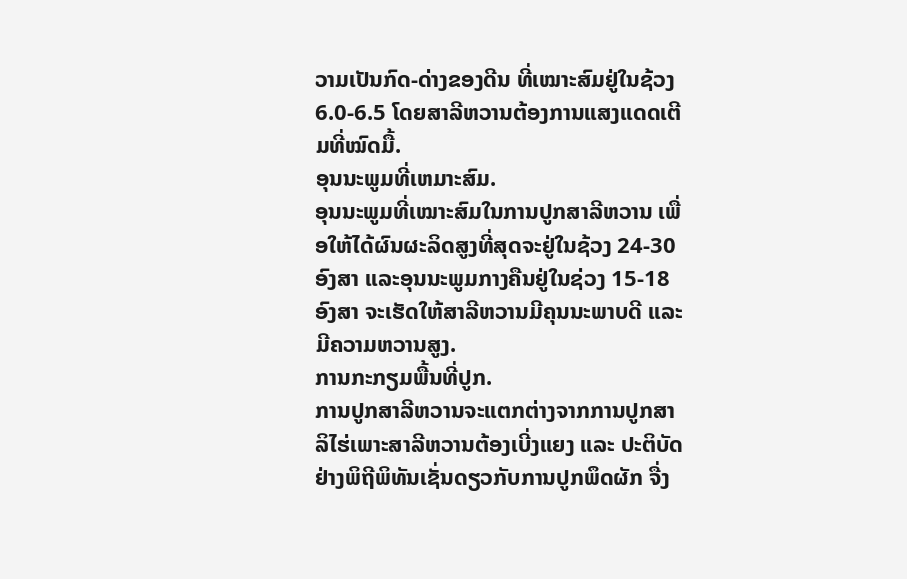ວາມເປັນກົດ-ດ່າງຂອງດີນ ທີ່ເໝາະສົມຢູ່ໃນຊ້ວງ 6.0-6.5 ໂດຍສາລີຫວານຕ້ອງການແສງແດດເຕີມທີ່ໝົດມື້.
ອຸນນະພູມທີ່ເຫມາະສົມ.
ອຸນນະພູມທີ່ເໝາະສົມໃນການປູກສາລີຫວານ ເພື່ອໃຫ້ໄດ້ຜົນຜະລິດສູງທີ່ສຸດຈະຢູ່ໃນຊ້ວງ 24-30 ອົງສາ ແລະອຸນນະພູມກາງຄືນຢູ່ໃນຊ່ວງ 15-18 ອົງສາ ຈະເຮັດໃຫ້ສາລີຫວານມີຄຸນນະພາບດີ ແລະມີຄວາມຫວານສູງ.
ການກະກຽມພື້ນທີ່ປູກ.
ການປູກສາລີຫວານຈະແຕກຕ່າງຈາກການປູກສາລິໄຮ່ເພາະສາລີຫວານຕ້ອງເບີ່ງແຍງ ແລະ ປະຕິບັດຢ່າງພິຖີພິທັນເຊັ່ນດຽວກັບການປູກພຶດຜັກ ຈື່ງ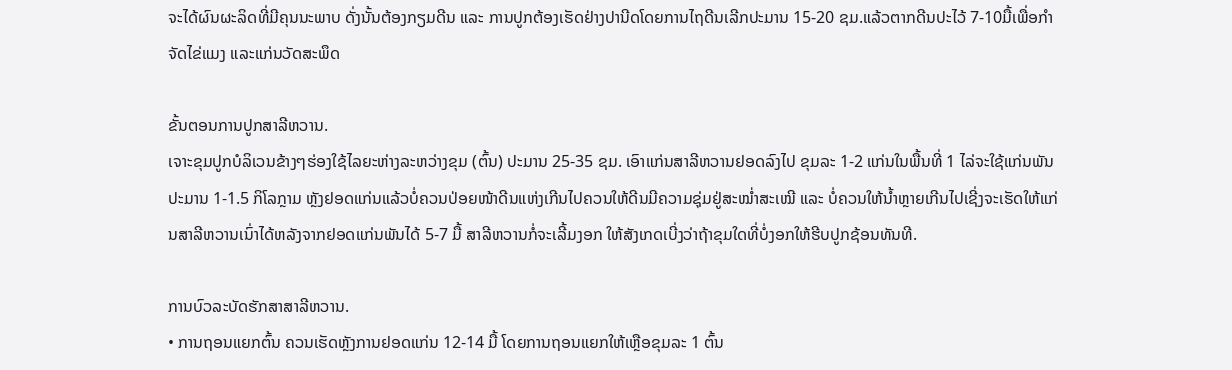ຈະໄດ້ຜົນຜະລິດທີ່ມີຄຸນນະພາບ ດັ່ງນັ້ນຕ້ອງກຽມດີນ ແລະ ການປູກຕ້ອງເຮັດຢ່າງປານີດໂດຍການໄຖດີນເລີກປະມານ 15-20 ຊມ.ແລ້ວຕາກດີນປະໄວ້ 7-10ມື້ເພື່ອກໍາຈັດໄຂ່ແມງ ແລະແກ່ນວັດສະພຶດ

ຂັ້ນຕອນການປູກສາລີຫວານ.
ເຈາະຂຸມປູກບໍລິເວນຂ້າງໆຮ່ອງໃຊ້ໄລຍະຫ່າງລະຫວ່າງຂຸມ (ຕົ້ນ) ປະມານ 25-35 ຊມ. ເອົາແກ່ນສາລີຫວານຢອດລົງໄປ ຂຸມລະ 1-2 ແກ່ນໃນພື້ນທີ່ 1 ໄລ່ຈະໃຊ້ແກ່ນພັນປະມານ 1-1.5 ກິໂລກຼາມ ຫຼັງຢອດແກ່ນແລ້ວບໍ່ຄວນປ່ອຍໜ້າດີນແຫ່ງເກີນໄປຄວນໃຫ້ດີນມີຄວາມຊຸ່ມຢູ່ສະໝ່ຳສະເໝີ ແລະ ບໍ່ຄວນໃຫ້ນ້ຳຫຼາຍເກີນໄປເຊີ່ງຈະເຮັດໃຫ້ແກ່ນສາລີຫວານເນົ່າໄດ້ຫລັງຈາກຢອດແກ່ນພັນໄດ້ 5-7 ມື້ ສາລີຫວານກໍ່ຈະເລີ້ມງອກ ໃຫ້ສັງເກດເບີ່ງວ່າຖ້າຂຸມໃດທີ່ບໍ່ງອກໃຫ້ຮີບປູກຊ້ອນທັນທີ.

ການບົວລະບັດຮັກສາສາລີຫວານ.
• ການຖອນແຍກຕົ້ນ ຄວນເຮັດຫຼັງການຢອດແກ່ນ 12-14 ມື້ ໂດຍການຖອນແຍກໃຫ້ເຫຼືອຂຸມລະ 1 ຕົ້ນ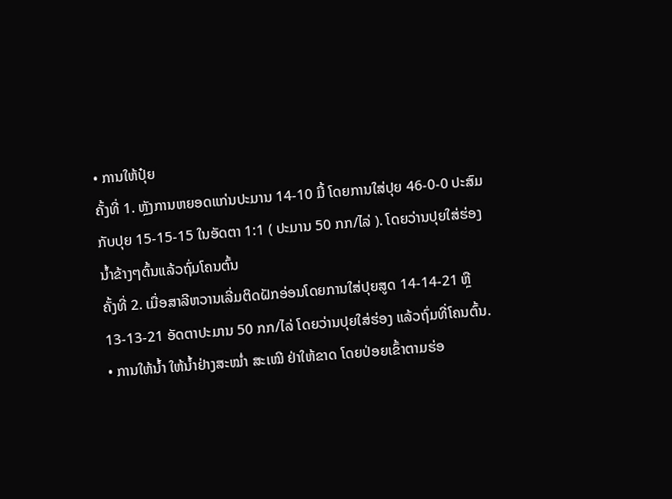• ການໃຫ້ປຸ໋ຍ
ຄັ້ງທີ່ 1. ຫຼັງການຫຍອດແກ່ນປະມານ 14-10 ມື້ ໂດຍການໃສ່ປຸຍ 46-0-0 ປະສົມກັບປຸຍ 15-15-15 ໃນອັດຕາ 1:1 ( ປະມານ 50 ກກ/ໄລ່ ). ໂດຍວ່ານປຸຍໃສ່ຮ່ອງນໍ້າຂ້າງໆຕົ້ນແລ້ວຖົ່ມໂຄນຕົ້ນ
ຄັ້ງທີ່ 2. ເມື່ອສາລີຫວານເລີ່ມຕິດຝັກອ່ອນໂດຍການໃສ່ປຸຍສູດ 14-14-21 ຫຼື 13-13-21 ອັດຕາປະມານ 50 ກກ/ໄລ່ ໂດຍວ່ານປຸຍໃສ່ຮ່ອງ ແລ້ວຖົ່ມທີ່ໂຄນຕົ້ນ.
• ການໃຫ້ນ້ຳ ໃຫ້ນ້ຳຢ່າງສະໝ່ຳ ສະເໝີ ຢ່າໃຫ້ຂາດ ໂດຍປ່ອຍເຂົ້າຕາມຮ່ອ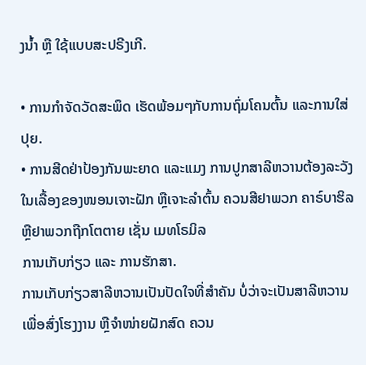ງນ້ຳ ຫຼື ໃຊ້ແບບສະປຣີງເກີ.

• ການກຳຈັດວັດສະພຶດ ເຮັດພ້ອມໆກັບການຖົ່ມໂຄນຕົ້ນ ແລະການໃສ່ປຸຍ.
• ການສີດຢ່າປ້ອງກັນພະຍາດ ແລະແມງ ການປູກສາລີຫວານຕ້ອງລະວັງໃນເລື້ອງຂອງໜອນເຈາະຝັກ ຫຼືເຈາະລຳຕົ້ນ ຄວນສີຢາພວກ ຄາຣ໌ບາຮິລ ຫຼືຢາພວກຖືກໂຕຕາຍ ເຊັ່ນ ເມທໂຣມິລ
ການເກັບກ່ຽວ ແລະ ການຮັກສາ.
ການເກັບກ່ຽວສາລີຫວານເປັນປັດໃຈທີ່ສຳຄັນ ບໍ່ວ່າຈະເປັນສາລີຫວານເພື່ອສົ່ງໂຮງງານ ຫຼືຈຳໜ່າຍຝັກສົດ ຄວນ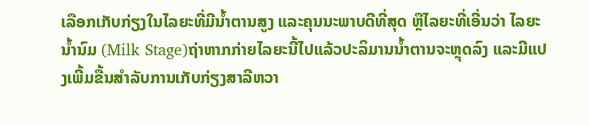ເລືອກເກັບກ່ຽງໃນໄລຍະທີ່ມີນ້ຳຕານສູງ ແລະຄຸນນະພາບດີທີ່ສຸດ ຫຼືໄລຍະທີ່ເອີ່ນວ່າ ໄລຍະນ້ຳນົມ (Milk Stage)ຖ່າຫາກກ່າຍໄລຍະນີ້ໄປແລ້ວປະລິມານນ້ຳຕານຈະຫຼຸດລົງ ແລະມີແປງເພີ້ມຂື້ນສຳລັບການເກັບກ່ຽງສາລີຫວາ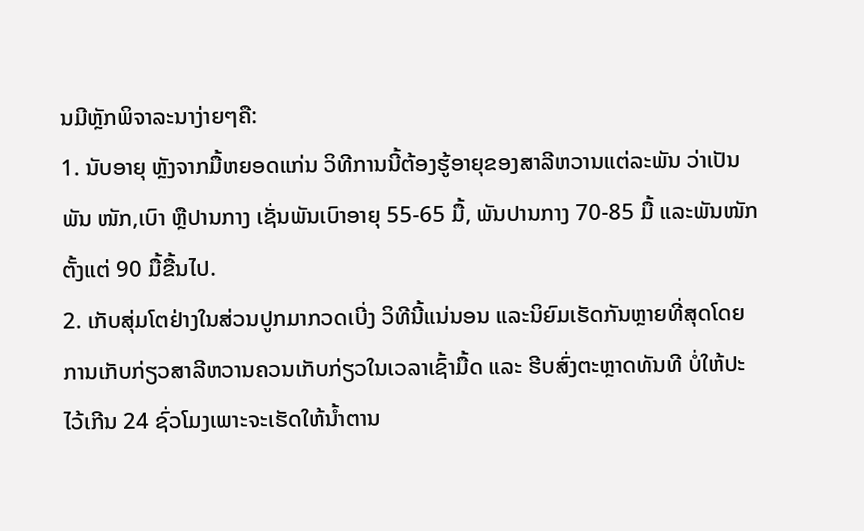ນມີຫຼັກພິຈາລະນາງ່າຍໆຄື:
1. ນັບອາຍຸ ຫຼັງຈາກມື້ຫຍອດແກ່ນ ວິທີການນີ້ຕ້ອງຮູ້ອາຍຸຂອງສາລີຫວານແຕ່ລະພັນ ວ່າເປັນພັນ ໜັກ,ເບົາ ຫຼືປານກາງ ເຊັ່ນພັນເບົາອາຍຸ 55-65 ມື້, ພັນປານກາງ 70-85 ມື້ ແລະພັນໜັກຕັ້ງແຕ່ 90 ມື້ຂື້ນໄປ.
2. ເກັບສຸ່ມໂຕຢ່າງໃນສ່ວນປູກມາກວດເບີ່ງ ວິທີນີ້ແນ່ນອນ ແລະນິຍົມເຮັດກັນຫຼາຍທີ່ສຸດໂດຍການເກັບກ່ຽວສາລີຫວານຄວນເກັບກ່ຽວໃນເວລາເຊົ້າມື້ດ ແລະ ຮີບສົ່ງຕະຫຼາດທັນທີ ບໍ່ໃຫ້ປະໄວ້ເກີນ 24 ຊົ່ວໂມງເພາະຈະເຮັດໃຫ້ນ້ຳຕານ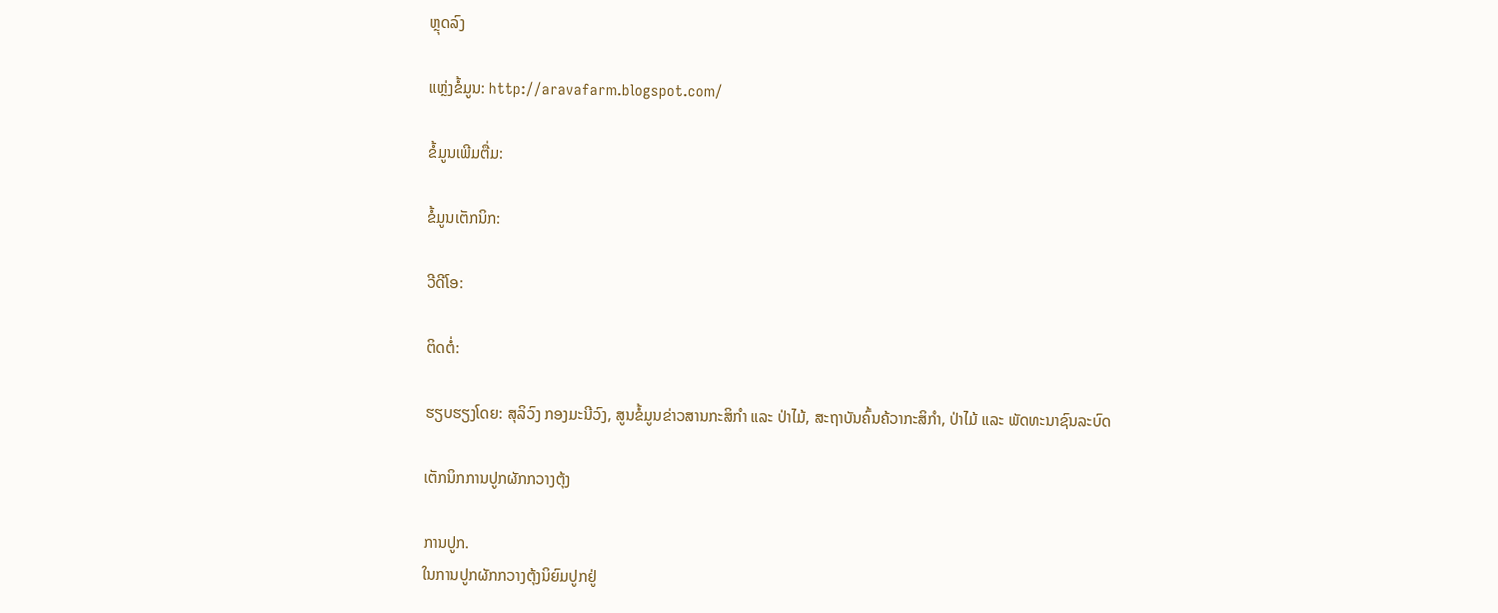ຫຼຸດລົງ

ແຫຼ່ງຂໍ້ມູນ: http://aravafarm.blogspot.com/

ຂໍ້ມູນເພີມຕື່ມ:

ຂໍ້ມູນເຕັກນິກ:

ວີດີໂອ:

ຕິດຕໍ່:

ຮຽບຮຽງໂດຍ: ສຸລິວົງ ກອງມະນີວົງ, ສູນຂໍ້ມູນຂ່າວສານກະສິກຳ ແລະ ປ່າໄມ້, ສະຖາບັນຄົ້ນຄ້ວາກະສິກຳ, ປ່າໄມ້ ແລະ ພັດທະນາຊົນລະບົດ

ເຕັກນິກການປູກຜັກກວາງຕຸ້ງ

ການປູກ.
ໃນການປູກຜັກກວາງຕຸ້ງນິຍົມປູກຢູ່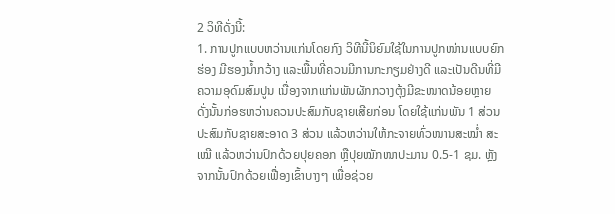2 ວິທີດັ່ງນີ້:
1. ການປູກແບບຫວ່ານແກ່ນໂດຍກົງ ວິທີນີ້ນິຍົມໃຊ້ໃນການປູກໜ່ານແບບຍົກຮ່ອງ ມີຮອງນ້ຳກວ້າງ ແລະພື້ນທີ່ຄວນມີການກະກຽມຢ່າງດີ ແລະເປັນດີນທີ່ມີຄວາມອຸດົມສົມປູນ ເນື່ອງຈາກແກ່ນພັນຜັກກວາງຕຸ້ງມີຂະໜາດນ້ອຍຫຼາຍ ດັ່ງນັ້ນກ່ອຮຫວ່ານຄວນປະສົມກັບຊາຍເສີຍກ່ອນ ໂດຍໃຊ້ແກ່ນພັນ 1 ສ່ວນປະສົມກັບຊາຍສະອາດ 3 ສ່ວນ ແລ້ວຫວ່ານໃຫ້ກະຈາຍທົ່ວໜານສະໝໍ່າ ສະເໝີ ແລ້ວຫວ່ານປົກດ້ວຍປຸຍຄອກ ຫຼືປຸຍໝັກໜາປະມານ 0.5-1 ຊມ. ຫຼັງຈາກນັ້ນປົກດ້ວຍເຟື່ອງເຂົ້າບາງໆ ເພື່ອຊ່ວຍ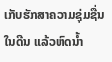ເກັບຮັກສາຄວາມຊຸ່ມຊື່ນໃນດີນ ແລ້ວຫົດນໍ້າ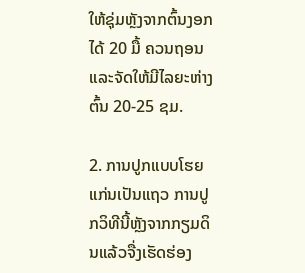ໃຫ້ຊຸ່ມຫຼັງຈາກຕົ້ນງອກໄດ້ 20 ມື້ ຄວນຖອນ ແລະຈັດໃຫ້ມີໄລຍະຫ່າງຕົ້ນ 20-25 ຊມ.

2. ການປູກແບບໂຮຍແກ່ນເປັນແຖວ ການປູກວິທີນີ້ຫຼັງຈາກກຽມດິນແລ້ວຈື່ງເຮັດຮ່ອງ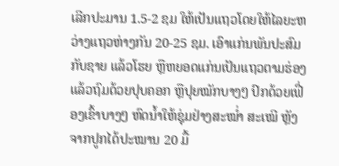ເລີກປະມານ 1.5-2 ຊມ ໃຫ້ເປັນແຖວໂດຍໃຫ້ໄລຍະຫວ່າງແຖວຫ່າງກັນ 20-25 ຊມ. ເອົາແກ່ນພັນປະສົມກັບຊາຍ ແລ້ວໂຮຍ ຫຼືຫຍອດແກ່ນເປັນແຖວຕາມຮ່ອງ ແລ້ວຖົມດ້ວຍປຸບຄອກ ຫຼືປຸຍໝັກບາງໆ ປົກດ້ວຍເຟື່ອງເຂົ້າບາງໆ ຫົດນ້ຳໃຫ້ຊຸ່ມຢ່າງສະໝ່ຳ ສະເໝີ ຫຼັງຈາກປູກໄດ້ປະໝານ 20 ມື້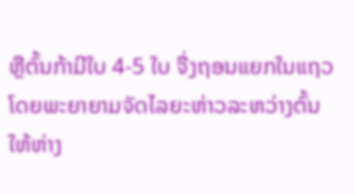ຫຼືຕົ້ນກ້າມີໃບ 4-5 ໃບ ຈື່ງຖອນແຍກໃນແຖວ ໂດຍພະຍາຍາມຈັດໄລຍະຫ່າວລະຫວ່າງຕົ້ນໃຫ້ຫ່າງ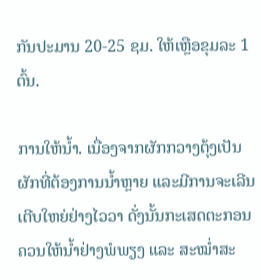ກັນປະມານ 20-25 ຊມ. ໃຫ້ເຫຼືອຂຸມລະ 1 ຕົ້ນ.

ການໃຫ້ນ້ຳ. ເນື່ອງຈາກຜັກກວາງຕຸ້ງເປັນຜັກທີ່ຕ້ອງການນ້ຳຫຼາຍ ແລະມີການຈະເລີນເຕີບໃຫຍ່ຢ່າງໄວວາ ດັ່ງນັ້ນກະເສດຕະກອນ ຄວນໃຫ້ນ້ຳຢ່າງພໍພຽງ ແລະ ສະໝ່ຳສະ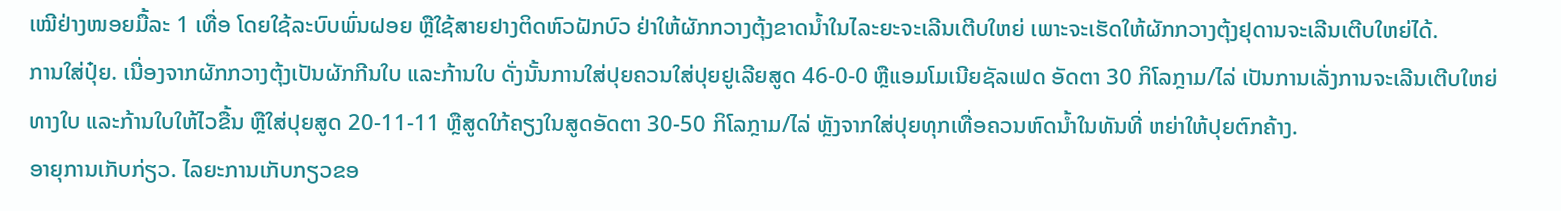ເໝີຢ່າງໜອຍມື້ລະ 1 ເທື່ອ ໂດຍໃຊ້ລະບົບພົ່ນຝອຍ ຫຼືໃຊ້ສາຍຢາງຕິດຫົວຝັກບົວ ຢ່າໃຫ້ຜັກກວາງຕຸ້ງຂາດນ້ຳໃນໄລະຍະຈະເລີນເຕີບໃຫຍ່ ເພາະຈະເຮັດໃຫ້ຜັກກວາງຕຸ້ງຢຸດານຈະເລີນເຕີບໃຫຍ່ໄດ້.
ການໃສ່ປຸ໋ຍ. ເນື່ອງຈາກຜັກກວາງຕຸ້ງເປັນຜັກກີນໃບ ແລະກ້ານໃບ ດັ່ງນັ້ນການໃສ່ປຸຍຄວນໃສ່ປຸຍຢູເລີຍສູດ 46-0-0 ຫຼືແອມໂມເນີຍຊັລເຟດ ອັດຕາ 30 ກິໂລກຼາມ/ໄລ່ ເປັນການເລັ່ງການຈະເລີນເຕີບໃຫຍ່ທາງໃບ ແລະກ້ານໃບໃຫ້ໄວຂື້ນ ຫຼືໃສ່ປຸຍສູດ 20-11-11 ຫຼືສູດໃກ້ຄຽງໃນສູດອັດຕາ 30-50 ກິໂລກຼາມ/ໄລ່ ຫຼັງຈາກໃສ່ປຸຍທຸກເທື່ອຄວນຫົດນໍ້າໃນທັນທີ່ ຫຍ່າໃຫ້ປຸຍຕົກຄ້າງ.
ອາຍຸການເກັບກ່ຽວ. ໄລຍະການເກັບກຽວຂອ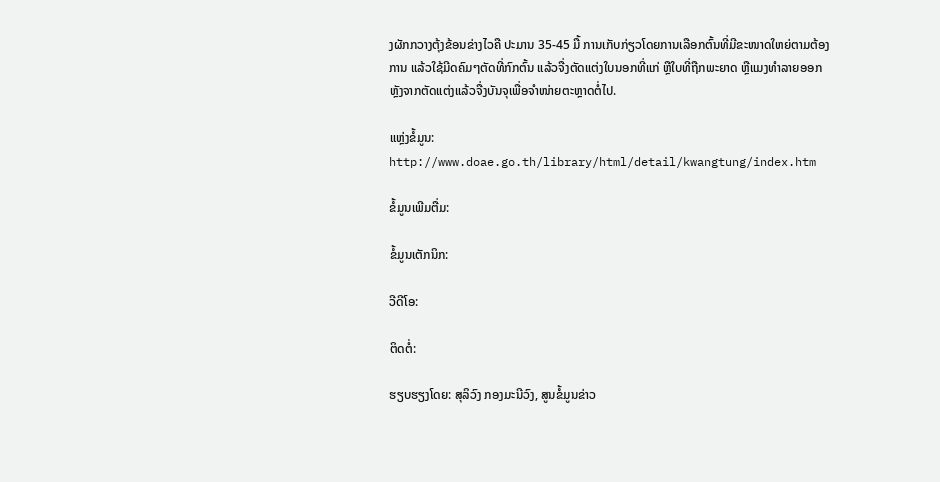ງຜັກກວາງຕຸ້ງຂ້ອນຂ່າງໄວຄື ປະມານ 35-45 ມື້ ການເກັບກ່ຽວໂດຍການເລືອກຕົ້ນທີ່ມີຂະໜາດໃຫຍ່ຕາມຕ້ອງການ ແລ້ວໃຊ້ມີດຄົມໆຕັດທີ່ກົກຕົ້ນ ແລ້ວຈື່ງຕັດແຕ່ງໃບນອກທີ່ແກ່ ຫຼືໃບທີ່ຖືກພະຍາດ ຫຼືແມງທຳລາຍອອກ ຫຼັງຈາກຕັດແຕ່ງແລ້ວຈື່ງບັນຈຸເພື່ອຈຳໜ່າຍຕະຫຼາດຕໍ່ໄປ.

ແຫຼ່ງຂໍ້ມູນ: http://www.doae.go.th/library/html/detail/kwangtung/index.htm

ຂໍ້ມູນເພີມຕື່ມ:

ຂໍ້ມູນເຕັກນິກ:

ວີດີໂອ:

ຕິດຕໍ່:

ຮຽບຮຽງໂດຍ: ສຸລິວົງ ກອງມະນີວົງ, ສູນຂໍ້ມູນຂ່າວ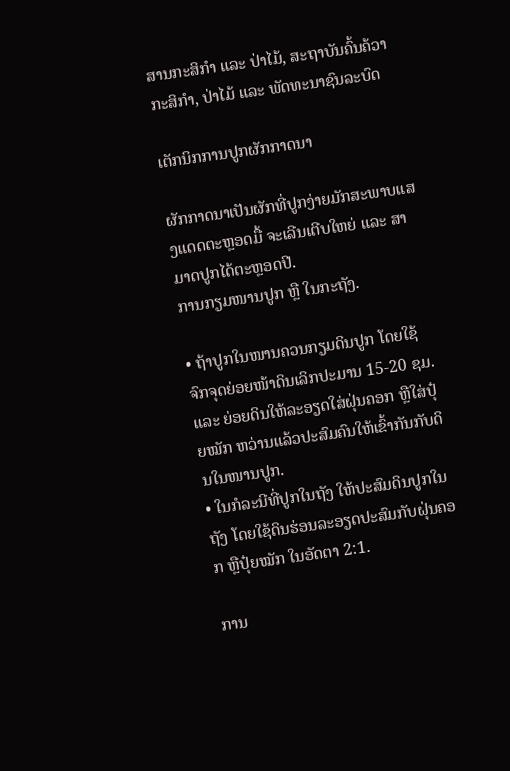ສານກະສິກຳ ແລະ ປ່າໄມ້, ສະຖາບັນຄົ້ນຄ້ວາກະສິກຳ, ປ່າໄມ້ ແລະ ພັດທະນາຊົນລະບົດ

ເຕັກນິກການປູກຜັກກາດນາ

ຜັກກາດນາເປັນຜັກທີ່ປູກງ່າຍມັກສະພາບແສງແດດຕະຫຼອດມື້ ຈະເລີນເຕີບໃຫຍ່ ແລະ ສາມາດປູກໄດ້ຕະຫຼອດປີ.
ການກຽມໜານປູກ ຫຼື ໃນກະຖັງ.

• ຖ້າປູກໃນໜານຄວນກຽມດິນປູກ ໂດຍໃຊ້ຈົກຈຸດຍ່ອຍໜ້າດິນເລິກປະມານ 15-20 ຊມ. ແລະ ຍ່ອຍດິນໃຫ້ລະອຽດໃສ່ຝຸ່ນຄອກ ຫຼືໃສ່ປຸ໋ຍໝັກ ຫວ່ານແລ້ວປະສົມຄົນໃຫ້ເຂົ້າກັນກັບດິນໃນໜານປູກ.
• ໃນກໍລະນີທີ່ປູກໃນຖັງ ໃຫ້ປະສົມດິນປູກໃນຖັງ ໂດຍໃຊ້ດິນຮ່ອນລະອຽດປະສົມກັບຝຸ່ນຄອກ ຫຼືປຸ໋ຍໝັກ ໃນອັດຕາ 2:1.

ການ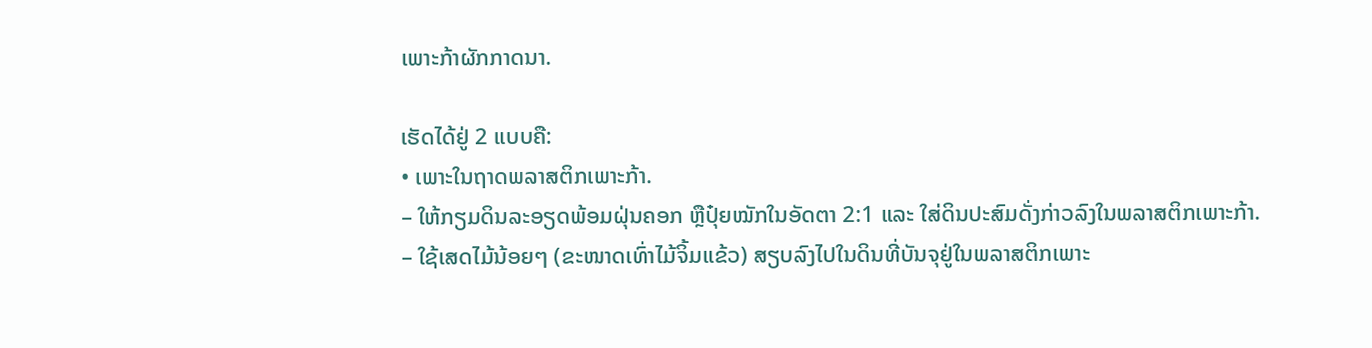ເພາະກ້າຜັກກາດນາ.

ເຮັດໄດ້ຢູ່ 2 ແບບຄື:
• ເພາະໃນຖາດພລາສຕິກເພາະກ້າ.
– ໃຫ້ກຽມດິນລະອຽດພ້ອມຝຸ່ນຄອກ ຫຼືປຸ໋ຍໝັກໃນອັດຕາ 2:1 ແລະ ໃສ່ດິນປະສົມດັ່ງກ່າວລົງໃນພລາສຕິກເພາະກ້າ.
– ໃຊ້ເສດໄມ້ນ້ອຍໆ (ຂະໜາດເທົ່າໄມ້ຈິ້ມແຂ້ວ) ສຽບລົງໄປໃນດິນທີ່ບັນຈຸຢູ່ໃນພລາສຕິກເພາະ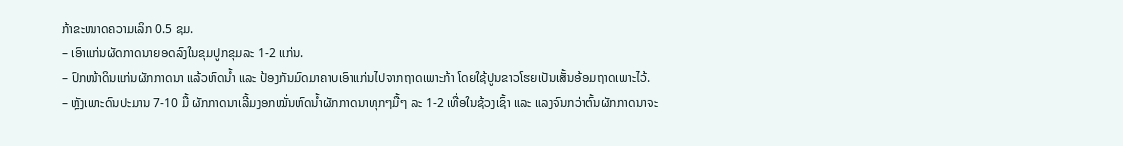ກ້າຂະໜາດຄວາມເລິກ 0.5 ຊມ.
– ເອົາແກ່ນຜັດກາດນາຍອດລົງໃນຂຸມປູກຂຸມລະ 1-2 ແກ່ນ.
– ປົກໜ້າດິນແກ່ນຜັກກາດນາ ແລ້ວຫົດນ້ຳ ແລະ ປ້ອງກັນມົດມາຄາບເອົາແກ່ນໄປຈາກຖາດເພາະກ້າ ໂດຍໃຊ້ປູນຂາວໂຮຍເປັນເສັ້ນອ້ອມຖາດເພາະໄວ້.
– ຫຼັງເພາະດົນປະມານ 7-10 ມື້ ຜັກກາດນາເລີ້ມງອກໝັ່ນຫົດນໍ້າຜັກກາດນາທຸກໆມື້ໆ ລະ 1-2 ເທື່ອໃນຊ້ວງເຊົ້າ ແລະ ແລງຈົນກວ່າຕົ້ນຜັກກາດນາຈະ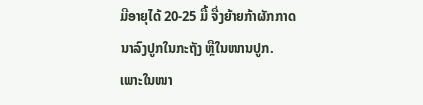ມີອາຍຸໄດ້ 20-25 ມື້ ຈື່ງຍ້າຍກ້າຜັກກາດນາລົງປູກໃນກະຖັງ ຫຼືໃນໜານປູກ.
ເພາະໃນໜາ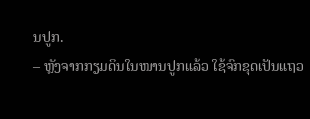ນປູກ.
– ຫຼັງຈາກກຽມດິນໃນໜານປູກແລ້ວ ໃຊ້ຈົກຂຸດເປັນແຖວ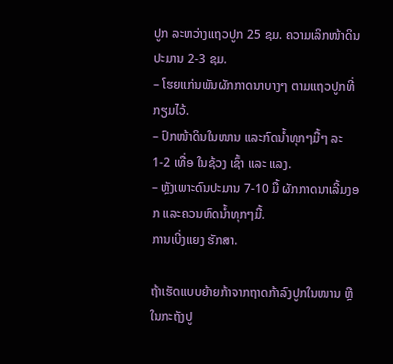ປູກ ລະຫວ່າງແຖວປູກ 25 ຊມ. ຄວາມເລິກໜ້າດິນປະມານ 2-3 ຊມ.
– ໂຮຍແກ່ນພັນຜັກກາດນາບາງໆ ຕາມແຖວປູກທີ່ກຽມໄວ້.
– ປົກໜ້າດິນໃນໜານ ແລະກົດນ້ຳທຸກໆມື້ໆ ລະ 1-2 ເທື່ອ ໃນຊ້ວງ ເຊົ້າ ແລະ ແລງ.
– ຫຼັງເພາະດົນປະມານ 7-10 ມື້ ຜັກກາດນາເລີ້ມງອກ ແລະຄວນຫົດນໍ້າທຸກໆມື້.
ການເບີ່ງແຍງ ຮັກສາ.

ຖ້າເຮັດແບບຍ້າຍກ້າຈາກຖາດກ້າລົງປູກໃນໜານ ຫຼືໃນກະຖັງປູ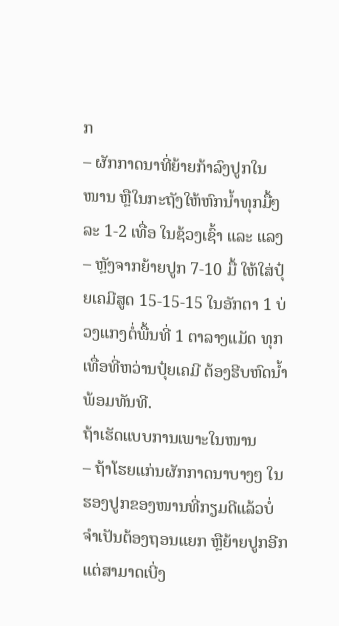ກ
– ຜັກກາດນາທີ່ຍ້າຍກ້າລົງປູກໃນໜານ ຫຼືໃນກະຖັງໃຫ້ຫົກນ້ຳທຸກມື້ໆລະ 1-2 ເທື່ອ ໃນຊ້ວງເຊົ້າ ແລະ ແລງ
– ຫຼັງຈາກຍ້າຍປູກ 7-10 ມື້ ໃຫ້ໃສ່ປຸ໋ຍເຄມີສູດ 15-15-15 ໃນອັກຕາ 1 ບ່ວງແກງຕໍ່ພື້ນທີ່ 1 ຕາລາງແມັດ ທຸກເທື່ອທີ່ຫວ່ານປຸ໋ຍເຄມີ ຕ້ອງຮີບຫົດນ້ຳພ້ອມທັນທີ.
ຖ້າເຮັດແບບການເພາະໃນໜານ
– ຖ້າໂຮຍແກ່ນຜັກກາດນາບາງໆ ໃນຮອງປູກຂອງໜານທີ່ກຽມດີແລ້ວບໍ່ຈຳເປັນຕ້ອງຖອນແຍກ ຫຼືຍ້າຍປູກອີກແຕ່ສາມາດເບີ່ງ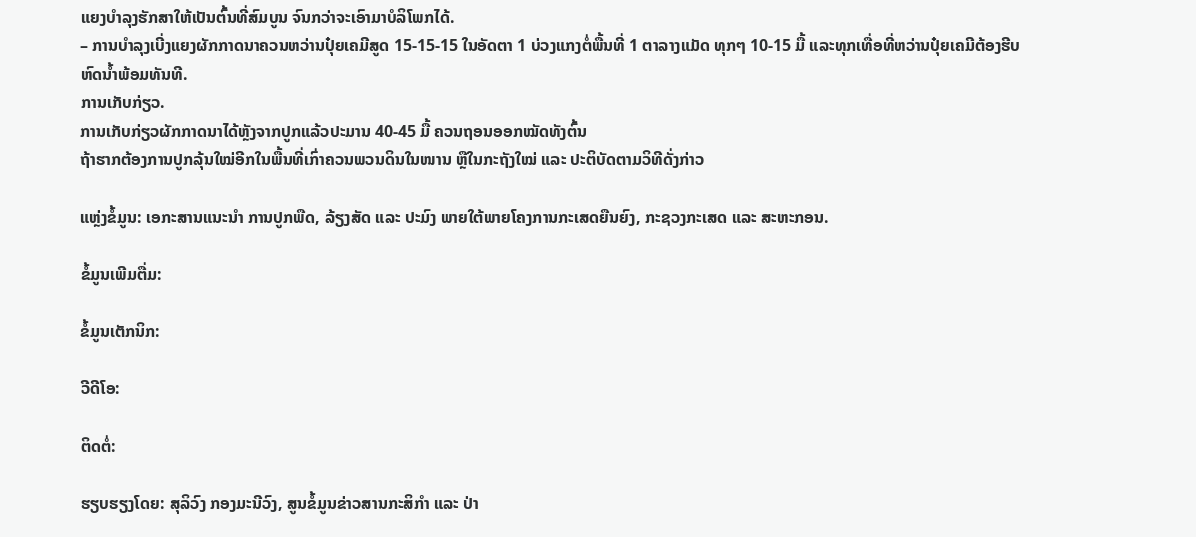ແຍງບຳລຸງຮັກສາໃຫ້ເປັນຕົ້ນທີ່ສົມບູນ ຈົນກວ່າຈະເອົາມາບໍລິໂພກໄດ້.
– ການບຳລຸງເບີ່ງແຍງຜັກກາດນາຄວນຫວ່ານປຸ໋ຍເຄມີສູດ 15-15-15 ໃນອັດຕາ 1 ບ່ວງແກງຕໍ່ພື້ນທີ່ 1 ຕາລາງແມັດ ທຸກໆ 10-15 ມື້ ແລະທຸກເທື່ອທີ່ຫວ່ານປຸ໋ຍເຄມີຕ້ອງຮີບຫົດນໍ້າພ້ອມທັນທີ.
ການເກັບກ່ຽວ.
ການເກັບກ່ຽວຜັກກາດນາໄດ້ຫຼັງຈາກປູກແລ້ວປະມານ 40-45 ມື້ ຄວນຖອນອອກໝັດທັງຕົ້ນ
ຖ້າຮາກຕ້ອງການປູກລຸ້ນໃໝ່ອີກໃນພື້ນທີ່ເກົ່າຄວນພວນດິນໃນໜານ ຫຼືໃນກະຖັງໃໝ່ ແລະ ປະຕິບັດຕາມວິທີດັ່ງກ່າວ

ແຫຼ່ງຂໍ້ມູນ: ເອກະສານແນະນຳ ການປູກພືດ, ລ້ຽງສັດ ແລະ ປະມົງ ພາຍໃຕ້ພາຍໂຄງການກະເສດຍືນຍົງ, ກະຊວງກະເສດ ແລະ ສະຫະກອນ.

ຂໍ້ມູນເພີມຕື່ມ:

ຂໍ້ມູນເຕັກນິກ:

ວີດີໂອ:

ຕິດຕໍ່:

ຮຽບຮຽງໂດຍ: ສຸລິວົງ ກອງມະນີວົງ, ສູນຂໍ້ມູນຂ່າວສານກະສິກຳ ແລະ ປ່າ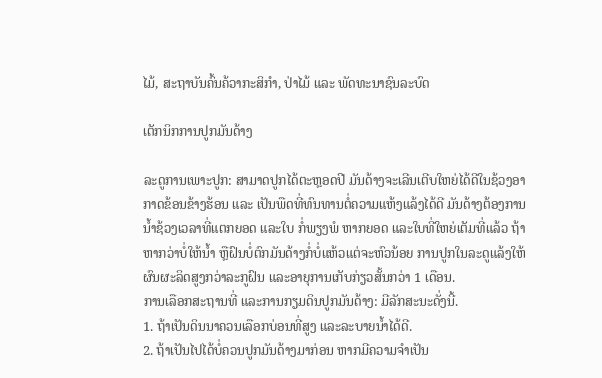ໄມ້, ສະຖາບັນຄົ້ນຄ້ວາກະສິກຳ, ປ່າໄມ້ ແລະ ພັດທະນາຊົນລະບົດ

ເຕັກນິກການປູກມັນດ້າງ

ລະດູການເພາະປູກ: ສາມາດປູກໄດ້ຕະຫຼອດປີ ມັນດ້າງຈະເລີນເຕີບໃຫຍ່ໄດ້ດີໃນຊ້ວງອາກາດຂ້ອນຂ້າງຮ້ອນ ແລະ ເປັນພືດທີ່ທົນທານຕໍ່ຄວາມແຫ້ງແລ້ງໄດ້ດີ ມັນດ້າງຕ້ອງການນ້ຳຊ້ວງເວລາທີ່ແຕກຍອດ ແລະໃບ ກໍ່ພຽງພໍ ຫາກຍອດ ແລະໃບທີ່ໃຫຍ່ເຕັມທີ່ແລ້ວ ຖ້າຫາກວ່າບໍ່ໃຫ້ນ້ຳ ຫຼືຝົນບໍ່ຕົກມັນດ້າງກໍ່ບໍ່ແຫ້ວແຕ່ຈະຫົວນ້ອຍ ການປູກໃນລະດູແລ້ງໃຫ້ຜົນຜະລິດສູງກວ່າລະກູຝົນ ແລະອາຍຸການເກັບກ່ຽວສັ້ນກວ່າ 1 ເດືອນ.
ການເລືອກສະຖານທີ່ ແລະການກຽມດິນປູກມັນດ້າງ: ມີລັກສະນະດັ່ງນີ້.
1. ຖ້າເປັນດິນນາຄວນເລືອກບ່ອນທີ່ສູງ ແລະລະບາຍນ້ຳໄດ້ດີ.
2. ຖ້າເປັນໄປໄດ້ບໍ່ຄວນປູກມັນດ້າງມາກ່ອນ ຫາກມີຄວາມຈຳເປັນ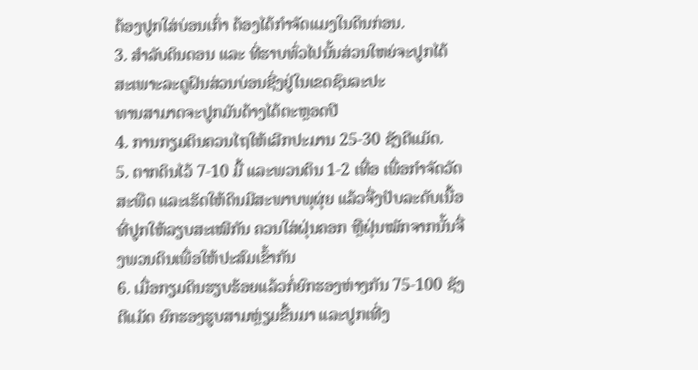ຕ້ອງປູກໃສ່ບ່ອນເກົ່າ ຕ້ອງໄດ້ກຳຈັດແມງໃນດິນກ່ອນ.
3. ສຳລັບດິນດອນ ແລະ ທີ່ຮາບທົ່ວໄປນັ້ນສ່ວນໃຫຍ່ຈະປູກໄດ້ສະເພາະລະດູຝົນສ່ວນບ່ອນຊີ່ງຢູ່ໃນເຂດຊົນລະປະ
ທານສາມາດຈະປູກມັນດ້າງໄດ້ຕະຫຼອດປີ
4. ການກຽມດິນຄວນໄຖໃຫ້ເລີກປະມານ 25-30 ຊັງຕີແມັດ.
5. ຕາກດິນໄວ້ 7-10 ມື້ ແລະພວນດິນ 1-2 ເທື່ອ ເພື່ອກໍາຈັດວັດສະພືດ ແລະເຮັດໃຫ້ດິນມີສະພາບພຸຜຸ່ຍ ແລ້ວຈື່ງປັບລະດັບເນື້ອທີ່ປູກໃຫ້ລຽບສະເໝີກັນ ຄວນໃສ່ຝຸ່ນຄອກ ຫຼືຝຸ່ນໝັກຈາກນັ້ນຈື່ງພວນດິນເພື່ອໃຫ້ປະສົມເຂົ້າກັນ
6. ເມື່ອກຽມດິນຮຽບຮ້ອຍແລ້ວກໍ່ຍົກຮອງຫ່າງກັນ 75-100 ຊັງຕີແມັດ ຍົກຮອງຮູບສາມຫຼ່ຽມຂື້ນມາ ແລະປູກເທີ່ງ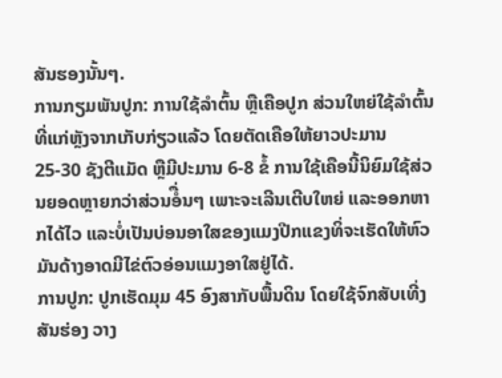ສັນຮອງນັ້ນໆ.
ການກຽມພັນປູກ: ການໃຊ້ລຳຕົ້ນ ຫຼືເຄືອປູກ ສ່ວນໃຫຍ່ໃຊ້ລຳຕົ້ນທີ່ແກ່ຫຼັງຈາກເກັບກ່ຽວແລ້ວ ໂດຍຕັດເຄືອໃຫ້ຍາວປະມານ 25-30 ຊັງຕີແມັດ ຫຼືມີປະມານ 6-8 ຂໍ້ ການໃຊ້ເຄືອນີ້ນິຍົມໃຊ້ສ່ວນຍອດຫຼາຍກວ່າສ່ວນອໍື່ນໆ ເພາະຈະເລີນເຕີບໃຫຍ່ ແລະອອກຫາກໄດ້ໄວ ແລະບໍ່ເປັນບ່ອນອາໃສຂອງແມງປີກແຂງທິ່ຈະເຮັດໃຫ້ຫົວມັນດ້າງອາດມີໄຂ່ຕົວອ່ອນແມງອາໃສຢູ່ໄດ້.
ການປູກ: ປູກເຮັດມຸມ 45 ອົງສາກັບພື້ນດິນ ໂດຍໃຊ້ຈົກສັບເທີ່ງສັນຮ່ອງ ວາງ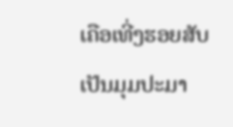ເຄືອເທີ່ງຮອຍສັບ ເປັນມຸມປະມາ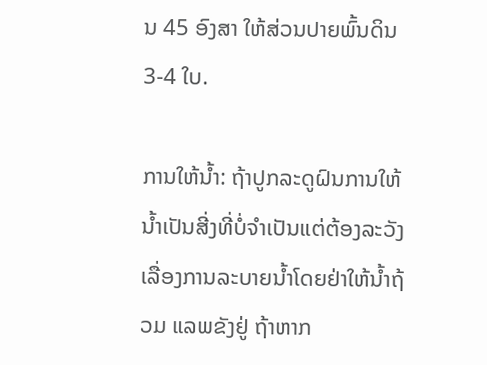ນ 45 ອົງສາ ໃຫ້ສ່ວນປາຍພົ້ນດິນ 3-4 ໃບ.

ການໃຫ້ນ້ຳ: ຖ້າປູກລະດູຝົນການໃຫ້ນ້ຳເປັນສີ່ງທີ່ບໍ່ຈຳເປັນແຕ່ຕ້ອງລະວັງເລື່ອງການລະບາຍນ້ຳໂດຍຢ່າໃຫ້ນ້ຳຖ້ວມ ແລພຂັງຢູ່ ຖ້າຫາກ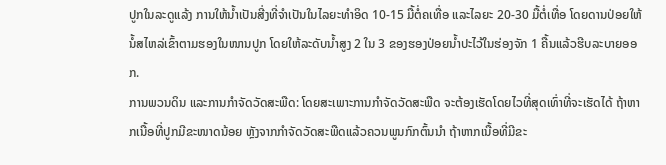ປູກໃນລະດູແລ້ງ ການໃຫ້ນ້ຳເປັນສີ່ງທີ່ຈຳເປັນໃນໄລຍະທຳອິດ 10-15 ມື້ຕໍ່ຄເທື່ອ ແລະໄລຍະ 20-30 ມື້ຕໍ່ເທື່ອ ໂດຍດານປ່ອຍໃຫ້ນໍ້ສໄຫລ່ເຂົ້າຕາມຮອງໃນໜານປູກ ໂດຍໃຫ້ລະດັບນໍ້າສູງ 2 ໃນ 3 ຂອງຮອງປ່ອຍນໍ້າປະໄວ້ໃນຮ່ອງຈັກ 1 ຄື້ນແລ້ວຮີບລະບາຍອອກ.
ການພວນດິນ ແລະການກຳຈັດວັດສະພືດ: ໂດຍສະເພາະການກຳຈັດວັດສະພືດ ຈະຕ້ອງເຮັດໂດຍໄວທີ່ສຸດເທົ່າທີ່ຈະເຮັດໄດ້ ຖ້າຫາກເນື້ອທີ່ປູກມີຂະໜາດນ້ອຍ ຫຼັງຈາກກຳຈັດວັດສະພືດແລ້ວຄວນພູນກົກຕົ້ນນຳ ຖ້າຫາກເນື້ອທີ່ມີຂະ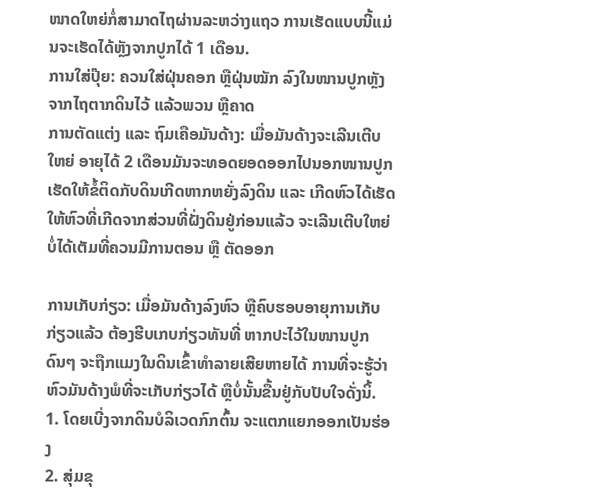ໜາດໃຫຍ່ກໍ່ສາມາດໄຖຜ່ານລະຫວ່າງແຖວ ການເຮັດແບບນີ້ແມ່ນຈະເຮັດໄດ້ຫຼັງຈາກປູກໄດ້ 1 ເດືອນ.
ການໃສ່ປຸ໊ຍ: ຄວນໃສ່ຝຸ່ນຄອກ ຫຼືຝຸ່ນໝັກ ລົງໃນໜານປູກຫຼັງຈາກໄຖຕາກດິນໄວ້ ແລ້ວພວນ ຫຼືຄາດ
ການຕັດແຕ່ງ ແລະ ຖົມເຄືອມັນດ້າງ: ເມື່ອມັນດ້າງຈະເລີນເຕີບໃຫຍ່ ອາຍຸໄດ້ 2 ເດືອນມັນຈະທອດຍອດອອກໄປນອກໜານປູກເຮັດໃຫ້ຂໍ້ຕິດກັບດິນເກີດຫາກຫຍັ່ງລົງດິນ ແລະ ເກີດຫົວໄດ້ເຮັດໃຫ້ຫົວທີ່ເກີດຈາກສ່ວນທີ່ຝັ່ງດິນຢູ່ກ່ອນແລ້ວ ຈະເລີນເຕີບໃຫຍ່ບໍ່ໄດ້ເຕັມທີ່ຄວນມີການຕອນ ຫຼື ຕັດອອກ

ການເກັບກ່ຽວ: ເມື່ອມັນດ້າງລົງຫົວ ຫຼືຄົບຮອບອາຍຸການເກັບກ່ຽວແລ້ວ ຕ້ອງຮີບເກບກ່ຽວທັນທີ່ ຫາກປະໄວ້ໃນໜານປູກດົນໆ ຈະຖືກແມງໃນດິນເຂົ້າທຳລາຍເສີຍຫາຍໄດ້ ການທີ່ຈະຮູ້ວ່າຫົວມັນດ້າງພໍທີ່ຈະເກັບກ່ຽວໄດ້ ຫຼືບໍ່ນັ້ນຂື້ນຢູ່ກັບປັບໃຈດັ່ງນິ້.
1. ໂດຍເບີ່ງຈາກດິນບໍລິເວດກົກຕົ້ນ ຈະແຕກແຍກອອກເປັນຮ່ອງ
2. ສຸ່ມຂຸ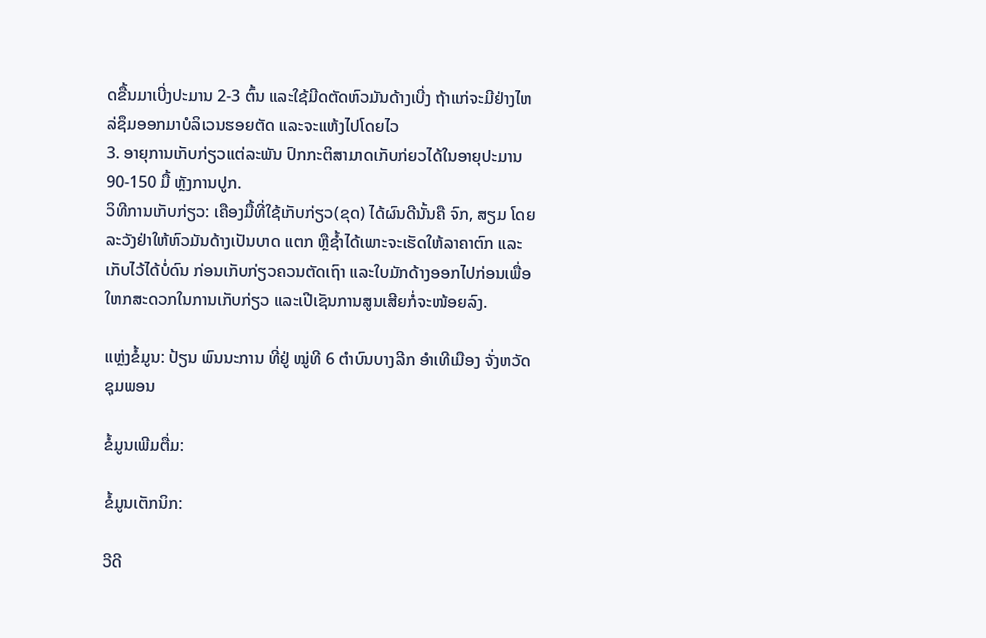ດຂື້ນມາເບີ່ງປະມານ 2-3 ຕົ້ນ ແລະໃຊ້ມີດຕັດຫົວມັນດ້າງເບີ່ງ ຖ້າແກ່ຈະມີຢ່າງໄຫລ່ຊຶມອອກມາບໍລິເວນຮອຍຕັດ ແລະຈະແຫ້ງໄປໂດຍໄວ
3. ອາຍຸການເກັບກ່ຽວແຕ່ລະພັນ ປົກກະຕິສາມາດເກັບກ່ຍວໄດ້ໃນອາຍຸປະມານ 90-150 ມື້ ຫຼັງການປູກ.
ວິທີການເກັບກ່ຽວ: ເຄືອງມື້ທີ່ໃຊ້ເກັບກ່ຽວ(ຂຸດ) ໄດ້ຜົນດີນັ້ນຄື ຈົກ, ສຽມ ໂດຍລະວັງຢ່າໃຫ້ຫົວມັນດ້າງເປັນບາດ ແຕກ ຫຼືຊ້ຳໄດ້ເພາະຈະເຮັດໃຫ້ລາຄາຕົກ ແລະເກັບໄວ້ໄດ້ບໍ່ດົນ ກ່ອນເກັບກ່ຽວຄວນຕັດເຖົາ ແລະໃບມັກດ້າງອອກໄປກ່ອນເພື່ອໃຫກສະດວກໃນການເກັບກ່ຽວ ແລະເປີເຊັນການສູນເສີຍກໍ່ຈະໜ້ອຍລົງ.

ແຫຼ່ງຂໍ້ມູນ: ປ້ຽນ ພົນນະການ ທີ່ຢູ່ ໝູ່ທີ 6 ຕຳບົນບາງລີກ ອຳເທີເມືອງ ຈັ່ງຫວັດຊຸມພອນ

ຂໍ້ມູນເພີມຕື່ມ:

ຂໍ້ມູນເຕັກນິກ:

ວີດີ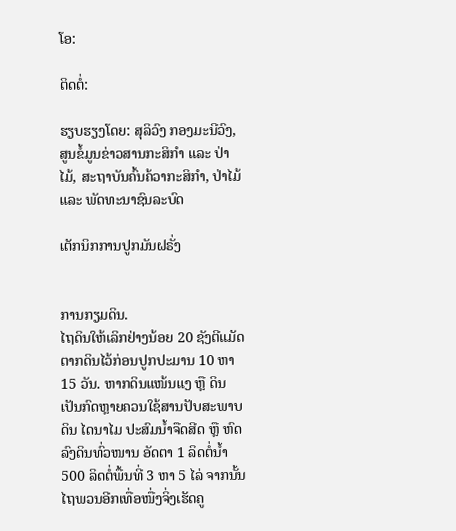ໂອ:

ຕິດຕໍ່:

ຮຽບຮຽງໂດຍ: ສຸລິວົງ ກອງມະນີວົງ, ສູນຂໍ້ມູນຂ່າວສານກະສິກຳ ແລະ ປ່າໄມ້, ສະຖາບັນຄົ້ນຄ້ວາກະສິກຳ, ປ່າໄມ້ ແລະ ພັດທະນາຊົນລະບົດ

ເຕັກນິກການປູກມັນຝຣັ່ງ


ການກຽມດິນ.
ໄຖດິນໃຫ້ເລິກຢ່າງນ້ອຍ 20 ຊັງຕີແມັດ ຕາກດິນໄວ້ກ່ອນປູກປະມານ 10 ຫາ 15 ວັນ. ຫາກດິນແໜ້ນແງ ຫຼື ດິນເປັນກົດຫຼາຍຄວນໃຊ້ສານປັບສະພາບດິນ ໄດນາໄມ ປະສົມນ້ຳຈືດສີດ ຫຼື ຫົດລົງດິນທົ່ວໜານ ອັດຕາ 1 ລິດຕໍ່ນ້ຳ 500 ລິດຕໍ່ພື້ນທີ່ 3 ຫາ 5 ໄລ່ ຈາກນັ້ນໄຖພວນອີກເທື່ອໜື່ງຈິ່ງເຮັດຄູ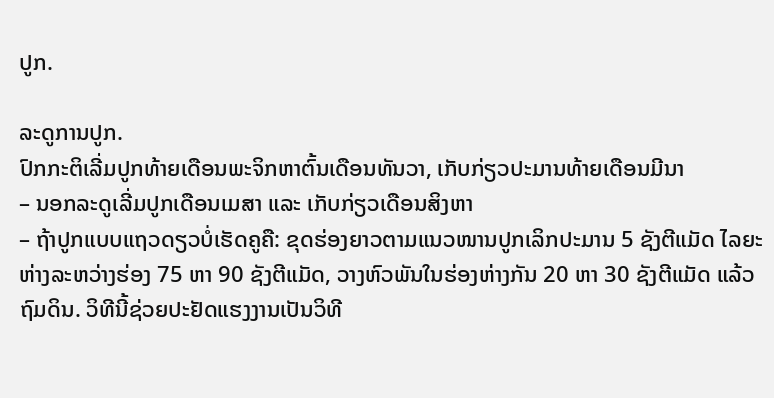ປູກ.

ລະດູການປູກ.
ປົກກະຕິເລີ່ມປູກທ້າຍເດືອນພະຈິກຫາຕົ້ນເດືອນທັນວາ, ເກັບກ່ຽວປະມານທ້າຍເດືອນມີນາ
– ນອກລະດູເລີ່ມປູກເດືອນເມສາ ແລະ ເກັບກ່ຽວເດືອນສິງຫາ
– ຖ້າປູກແບບແຖວດຽວບໍ່ເຮັດຄູຄື: ຂຸດຮ່ອງຍາວຕາມແນວໜານປູກເລິກປະມານ 5 ຊັງຕີແມັດ ໄລຍະຫ່າງລະຫວ່າງຮ່ອງ 75 ຫາ 90 ຊັງຕີແມັດ, ວາງຫົວພັນໃນຮ່ອງຫ່າງກັນ 20 ຫາ 30 ຊັງຕີແມັດ ແລ້ວຖົມດິນ. ວິທີນີ້ຊ່ວຍປະຢັດແຮງງານເປັນວິທີ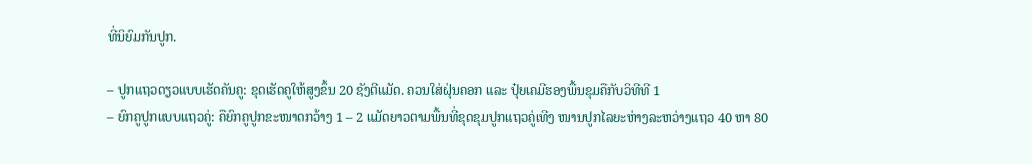ທີ່ນິຍົມກັນປູກ.

– ປູກແຖວດຽວແບບເຮັດຄັນຄູ: ຂຸດເຮັດຄູໃຫ້ສູງຂຶ້ນ 20 ຊັງຕີແມັດ. ຄວນໃສ່ຝຸ່ນຄອກ ແລະ ປຸ໋ຍເຄມີຮອງພື້ນຂຸມຄືກັບວິທີທີ 1
– ຍົກຄູປູກແບບແຖວຄູ່: ຄືຍົກຄູປູກຂະໜາດກວ້າງ 1 – 2 ແມັດຍາວຕາມພື້ນທີ່ຂຸດຂຸມປູກແຖວຄູ່ເທີງ ໜານປູກໄລຍະຫ່າງລະຫວ່າງແຖວ 40 ຫາ 80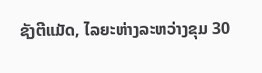ຊັງຕີແມັດ, ໄລຍະຫ່າງລະຫວ່າງຂຸມ 30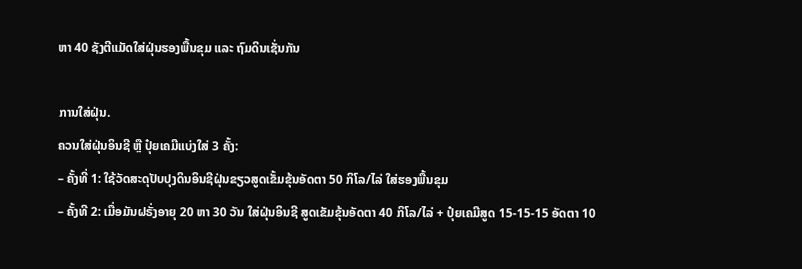ຫາ 40 ຊັງຕີແມັດໃສ່ຝຸ່ນຮອງພື້ນຂຸມ ແລະ ຖົມດິນເຊັ່ນກັນ

ການໃສ່ຝຸ່ນ.
ຄວນໃສ່ຝຸ່ນອິນຊີ ຫຼື ປຸ໋ຍເຄມີແບ່ງໃສ່ 3 ຄັ້ງ:
– ຄັ້ງທີ່ 1: ໃຊ້ວັດສະດຸປັບປຸງດິນອິນຊີຝຸ່ນຂຽວສູດເຂັ້ມຂຸ້ນອັດຕາ 50 ກິໂລ/ໄລ່ ໃສ່ຮອງພື້ນຂຸມ
– ຄັ້ງທີ 2: ເມື່ອມັນຝຣັ່ງອາຍຸ 20 ຫາ 30 ວັນ ໃສ່ຝຸ່ນອິນຊີ ສູດເຂັມຂຸ້ນອັດຕາ 40 ກິໂລ/ໄລ່ + ປຸ໋ຍເຄມີສູດ 15-15-15 ອັດຕາ 10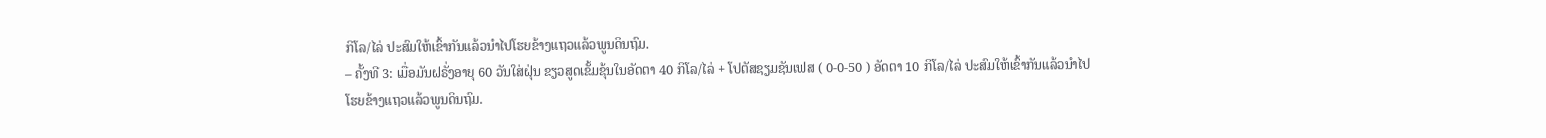ກິໂລ/ໄລ່ ປະສົມໃຫ້ເຂົ້າກັນແລ້ວນໍາໄປໂຮຍຂ້າງແຖວແລ້ວພູນດິນຖົມ.
– ຄັ້ງທີ 3: ເມື່ອມັນຝຣັ່ງອາຍຸ 60 ວັນໃສ່ຝຸ່ນ ຂຽວສູດເຂັ້ມຂຸ້ນໃນອັດຕາ 40 ກິໂລ/ໄລ່ + ໂປຕັສຊຽມຊັນເຟສ ( 0-0-50 ) ອັດຕາ 10 ກິໂລ/ໄລ່ ປະສົມໃຫ້ເຂົ້າກັນແລ້ວນຳໄປໂຮຍຂ້າງແຖວແລ້ວພູນດິນຖົມ.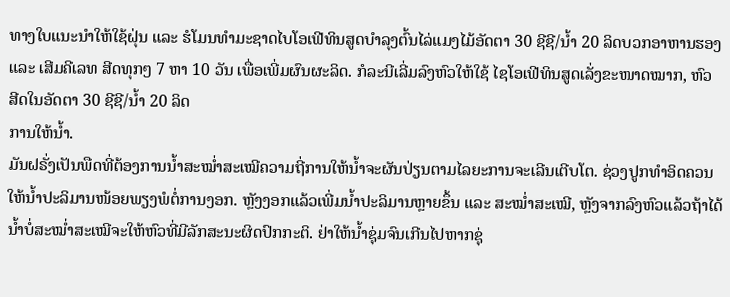ທາງໃບແນະນຳໃຫ້ໃຊ້ຝຸ່ນ ແລະ ຮໍໂມນທຳມະຊາດໄບໂອເຟີທິນສູດບຳລຸງຕົ້ນໄລ່ແມງໄມ້ອັດຕາ 30 ຊີຊີ/ນ້ຳ 20 ລິດບວກອາຫານຮອງ ແລະ ເສີມຄີເລທ ສີດທຸກໆ 7 ຫາ 10 ວັນ ເພື່ອເພີ່ມຜົນຜະລິດ. ກໍລະນີເລີ່ມລົງຫົວໃຫ້ໃຊ້ ໄຊໂອເຟີທິນສູດເລັ່ງຂະໜາດໝາກ, ຫົວ ສີດໃນອັດຕາ 30 ຊີຊີ/ນໍ້າ 20 ລິດ
ການໃຫ້ນ້ຳ.
ມັນຝຣັ່ງເປັນພືດທີ່ຕ້ອງການນ້ຳສະໝ່ຳສະເໝີຄວາມຖີ່ການໃຫ້ນ້ຳຈະຜັນປ່ຽນຕາມໄລຍະການຈະເລີນເຕີບໂຕ. ຊ່ວງປູກທຳອິດຄວນໃຫ້ນ້ຳປະລິມານໜ້ອຍພຽງພໍຕໍ່ການງອກ. ຫຼັງງອກແລ້ວເພີ່ມນ້ຳປະລິມານຫຼາຍຂຶ້ນ ແລະ ສະໝ່ຳສະເໝີ, ຫຼັງຈາກລົງຫົວແລ້ວຖ້າໄດ້ນ້ຳບໍ່ສະໝ່ຳສະເໝີຈະໃຫ້ຫົວທີ່ມີລັກສະນະຜິດປົກກະຕິ. ຢ່າໃຫ້ນ້ຳຊຸ່ມຈົນເກີນໄປຫາກຊຸ່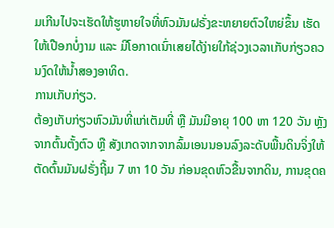ມເກີນໄປຈະເຮັດໃຫ້ຮູຫາຍໃຈທີ່ຫົວມັນຝຣັ່ງຂະຫຍາຍຕົວໃຫຍ່ຂຶ້ນ ເຮັດໃຫ້ເປືອກບໍ່ງາມ ແລະ ມີໂອກາດເນົ່າເສຍໄດ້ງ່າຍໃກ້ຊ່ວງເວລາເກັບກ່ຽວຄວນງົດໃຫ້ນ້ຳສອງອາທິດ.
ການເກັບກ່ຽວ.
ຕ້ອງເກັບກ່ຽວຫົວມັນທີ່ແກ່ເຕັມທີ່ ຫຼື ມັນມີອາຍຸ 100 ຫາ 120 ວັນ ຫຼັງຈາກຕົ້ນຕັ້ງຕົວ ຫຼື ສັງເກດຈາກຈາກລົ້ມເອນນອນລົງລະດັບພື້ນດິນຈິ່ງໃຫ້ຕັດຕົ້ນມັນຝຣັ່ງຖີ້ມ 7 ຫາ 10 ວັນ ກ່ອນຂຸດຫົວຂື້ນຈາກດິນ, ການຂຸດຄ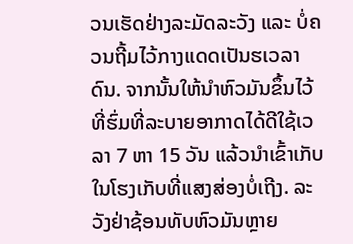ວນເຮັດຢ່າງລະມັດລະວັງ ແລະ ບໍ່ຄວນຖີ້ມໄວ້ກາງແດດເປັນຮເວລາດົນ. ຈາກນັ້ນໃຫ້ນຳຫົວມັນຂຶ້ນໄວ້ທີ່ຮົ່ມທີ່ລະບາຍອາກາດໄດ້ດີໃຊ້ເວລາ 7 ຫາ 15 ວັນ ແລ້ວນຳເຂົ້າເກັບໃນໂຮງເກັບທີ່ແສງສ່ອງບໍ່ເຖີງ. ລະວັງຢ່າຊ້ອນທັບຫົວມັນຫຼາຍ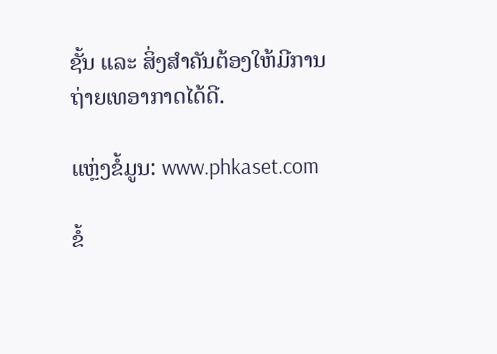ຊັ້ນ ແລະ ສິ່ງສຳຄັນຕ້ອງໃຫ້ມີການຖ່າຍເທອາກາດໄດ້ດີ.

ແຫຼ່ງຂໍ້ມູນ: www.phkaset.com

ຂໍ້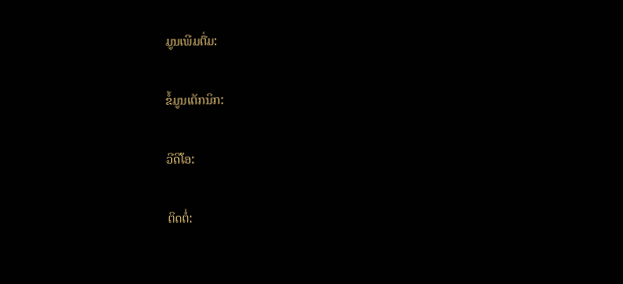ມູນເພີມຕື່ມ:

ຂໍ້ມູນເຕັກນິກ:

ວີດີໂອ:

ຕິດຕໍ່: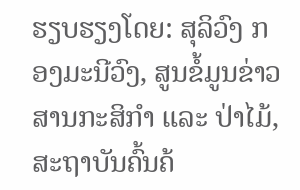ຮຽບຮຽງໂດຍ: ສຸລິວົງ ກອງມະນີວົງ, ສູນຂໍ້ມູນຂ່າວສານກະສິກຳ ແລະ ປ່າໄມ້, ສະຖາບັນຄົ້ນຄ້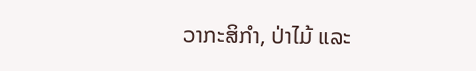ວາກະສິກຳ, ປ່າໄມ້ ແລະ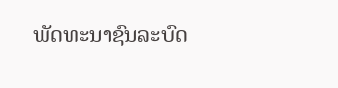ພັດທະນາຊົນລະບົດ